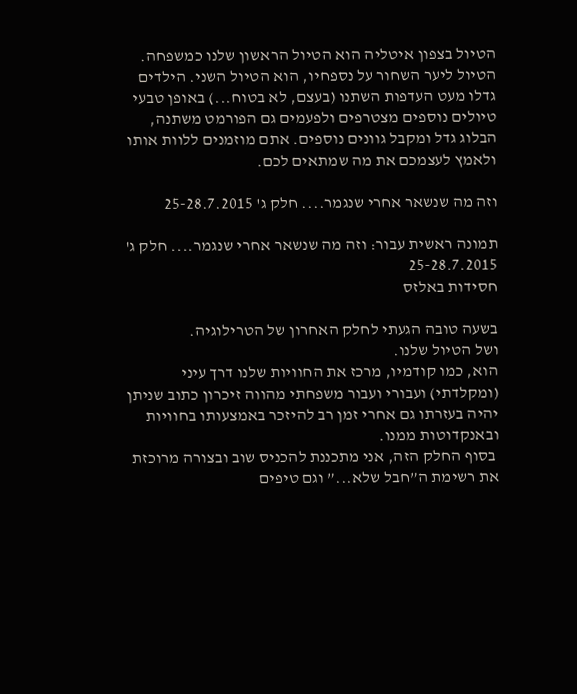הטיול בצפון איטליה הוא הטיול הראשון שלנו כמשפחה. הטיול ליער השחור על נספחיו, הוא הטיול השני. הילדים גדלו מעט העדפות השתנו (בעצם, לא בטוח...) באופן טבעי טיולים נוספים מצטרפים ולפעמים גם הפורמט משתנה, הבלוג גדל ומקבל גוונים נוספים. אתם מוזמנים ללוות אותו ולאמץ לעצמכם את מה שמתאים לכם.

וזה מה שנשאר אחרי שנגמר.... חלק ג' 25-28.7.2015

תמונה ראשית עבור: וזה מה שנשאר אחרי שנגמר.... חלק ג' 25-28.7.2015
חסידות באלזס

בשעה טובה הגעתי לחלק האחרון של הטרילוגיה.
ושל הטיול שלנו.
הוא, כמו קודמיו, מרכז את החוויות שלנו דרך עיני (ומקלדתי) ועבורי ועבור משפחתי מהווה זיכרון כתוב שניתן יהיה בעזרתו גם אחרי זמן רב להיזכר באמצעותו בחוויות ובאנקדוטות ממנו.
 בסוף החלק הזה, אני מתכננת להכניס שוב ובצורה מרוכזת את רשימת ה”חבל שלא...” וגם טיפים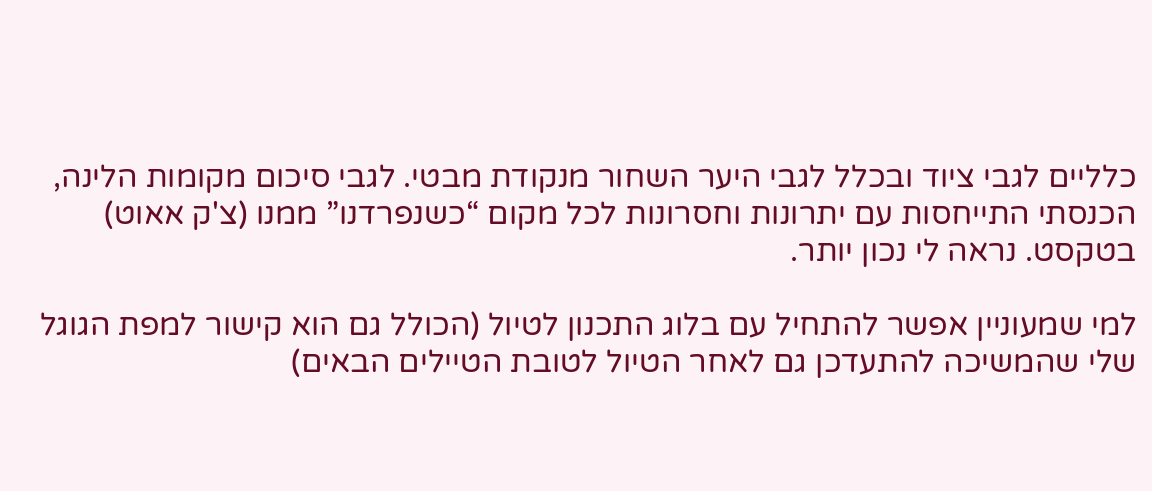כלליים לגבי ציוד ובכלל לגבי היער השחור מנקודת מבטי. לגבי סיכום מקומות הלינה, הכנסתי התייחסות עם יתרונות וחסרונות לכל מקום “כשנפרדנו” ממנו (צ'ק אאוט) בטקסט. נראה לי נכון יותר.

למי שמעוניין אפשר להתחיל עם בלוג התכנון לטיול (הכולל גם הוא קישור למפת הגוגל שלי שהמשיכה להתעדכן גם לאחר הטיול לטובת הטיילים הבאים)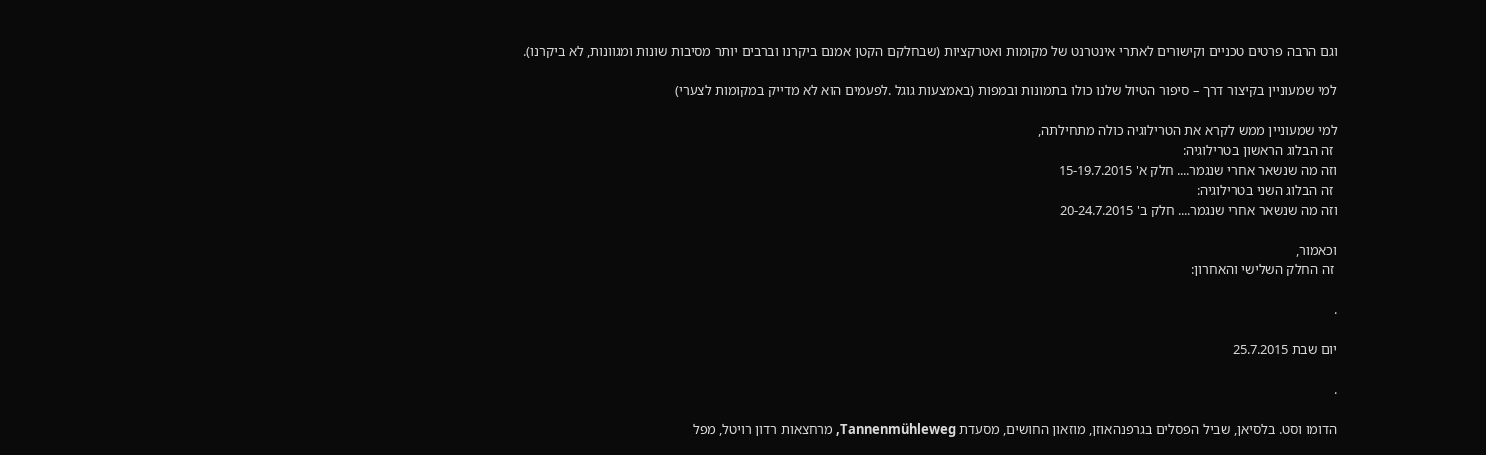וגם הרבה פרטים טכניים וקישורים לאתרי אינטרנט של מקומות ואטרקציות (שבחלקם הקטן אמנם ביקרנו וברבים יותר מסיבות שונות ומגוונות, לא ביקרנו).

למי שמעוניין בקיצור דרך – סיפור הטיול שלנו כולו בתמונות ובמפות (באמצעות גוגל .לפעמים הוא לא מדייק במקומות לצערי)

למי שמעוניין ממש לקרא את הטרילוגיה כולה מתחילתה,
 זה הבלוג הראשון בטרילוגיה:
וזה מה שנשאר אחרי שנגמר.... חלק א' 15-19.7.2015
 זה הבלוג השני בטרילוגיה:
וזה מה שנשאר אחרי שנגמר.... חלק ב' 20-24.7.2015

וכאמור,
 זה החלק השלישי והאחרון:

.

יום שבת 25.7.2015

.

הדומו וסט. בלסיאן, שביל הפסלים בגרפנהאוזן, מוזאון החושים, מסעדת Tannenmühleweg, מרחצאות רדון רויטל, מפל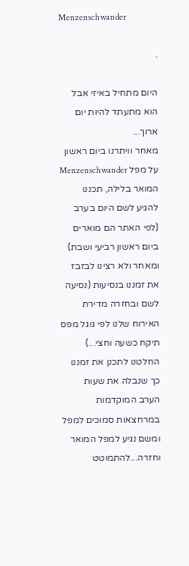Menzenschwander

.

היום מתחיל באיזי אבל הוא מתעתד להיות יום ארוך...
מאחר וויתרנו ביום ראשון על מפל Menzenschwander המואר בלילה, תכננו להגיע לשם היום בערב (לפי האתר הם מוארים ביום ראשון רביעי ושבת) ומאחר ולא רצינו לבזבז את זמננו בנסיעות (נסיעה לשם ובחזרה מדירת האירוח שלנו לפי גוגל מפס תיקח כשעה וחצי...) החלטנו לתכנן את זמננו כך שנבלה את שעות הערב המוקדמות במרחצאות סמוכים למפל ומשם נגיע למפל המואר וחזרה...להתמוטט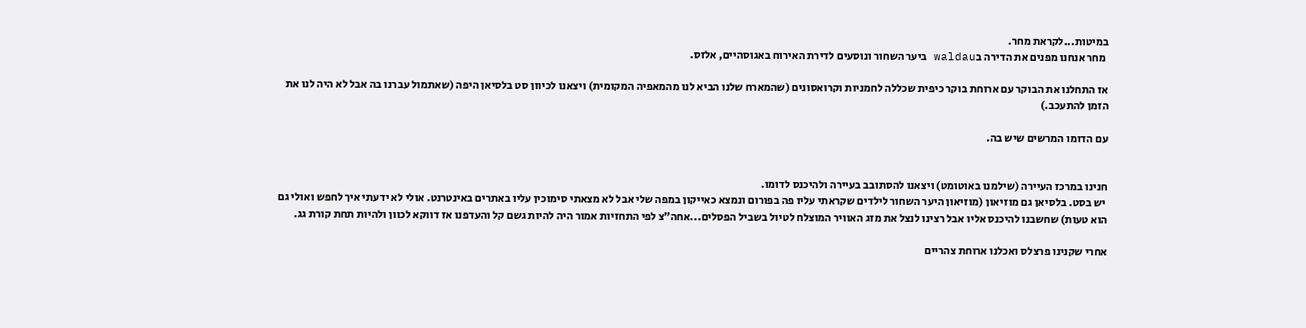במיטות...לקראת מחר.
 מחר אנחנו מפנים את הדירה בwaldau ביער השחור ונוסעים לדירת האירוח באגוסהיים, אלזס.

אז התחלנו את הבוקר עם ארוחת בוקר כיפית שכללה לחמניות וקרואסונים (שהמארח שלנו הביא לנו מהמאפיה המקומית) ויצאנו לכיוון סט בלסיאן היפה (שאתמול עברנו בה אבל לא היה לנו את הזמן להתעכב.)

עם הדומו המרשים שיש בה.


חנינו במרכז העיירה (שילמנו באוטומט) ויצאנו להסתובב בעיירה ולהיכנס לדומו.
 יש בסט. בלסיאן גם מוזיאון (מוזיאון היער השחור לילדים שקראתי עליו פה בפורום ונמצא כאייקון במפה שלי אבל לא מצאתי סימוכין עליו באתרים באינטרנט. אולי לא ידעתי איך לחפש ואולי גם הוא טעות) שחשבנו להיכנס אליו אבל רצינו לנצל את מזג האוויר המוצלח לטיול בשביל הפסלים...אחה"צ לפי התחזיות אמור היה להיות גשם קל והעדפנו אז דווקא לכוון ולהיות תחת קורת גג.

אחרי שקנינו פרצלס ואכלנו ארוחת צהריים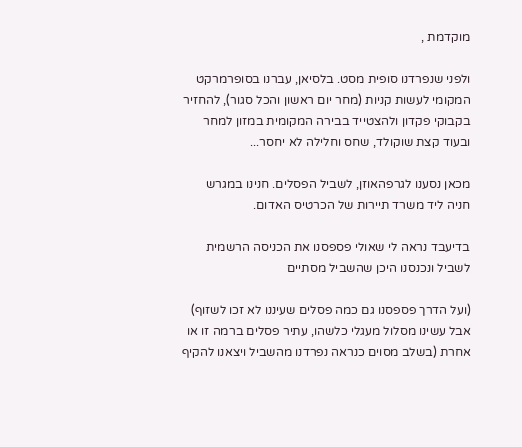מוקדמת ,

ולפני שנפרדנו סופית מסט. בלסיאן, עברנו בסופרמרקט המקומי לעשות קניות (מחר יום ראשון והכל סגור), להחזיר בקבוקי פקדון ולהצטייד בבירה המקומית במזון למחר ובעוד קצת שוקולד, שחס וחלילה לא יחסר...

מכאן נסענו לגרפהאוזן, לשביל הפסלים. חנינו במגרש חניה ליד משרד תיירות של הכרטיס האדום.

בדיעבד נראה לי שאולי פספסנו את הכניסה הרשמית לשביל ונכנסנו היכן שהשביל מסתיים

(ועל הדרך פספסנו גם כמה פסלים שעיננו לא זכו לשזוף) אבל עשינו מסלול מעגלי כלשהו, עתיר פסלים ברמה זו או אחרת (בשלב מסוים כנראה נפרדנו מהשביל ויצאנו להקיף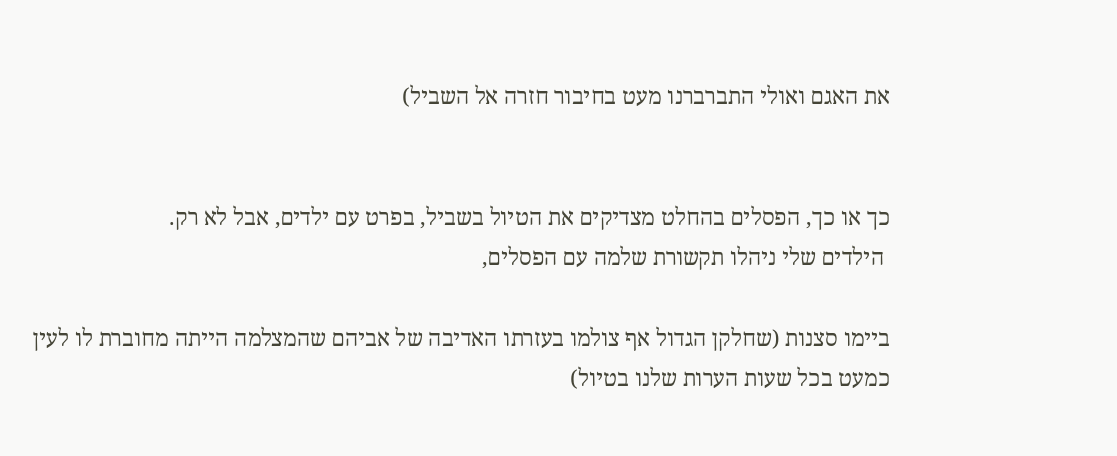את האגם ואולי התברברנו מעט בחיבור חזרה אל השביל)


כך או כך, הפסלים בהחלט מצדיקים את הטיול בשביל, בפרט עם ילדים, אבל לא רק.
 הילדים שלי ניהלו תקשורת שלמה עם הפסלים,

ביימו סצנות (שחלקן הגדול אף צולמו בעזרתו האדיבה של אביהם שהמצלמה הייתה מחוברת לו לעין כמעט בכל שעות הערות שלנו בטיול)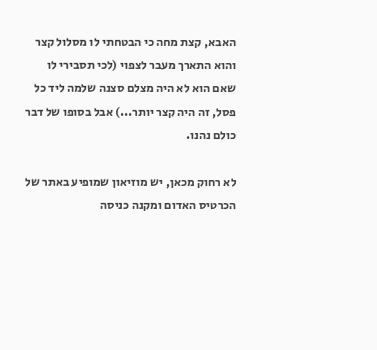האבא, קצת מחה כי הבטחתי לו מסלול קצר והוא התארך מעבר לצפוי (לכי תסבירי לו שאם הוא לא היה מצלם סצנה שלמה ליד כל פסל, זה היה קצר יותר...) אבל בסופו של דבר כולם נהנו.

לא רחוק מכאן, יש מוזיאון שמופיע באתר של הכרטיס האדום ומקנה כניסה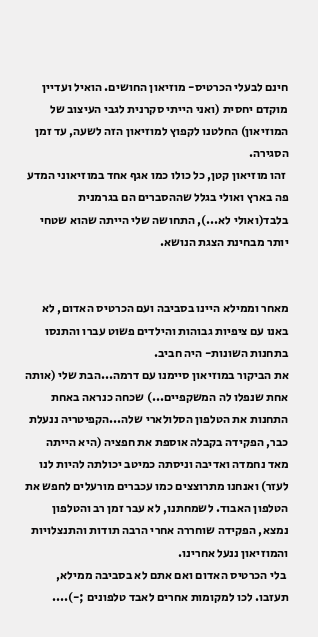חינם לבעלי הכרטיס- מוזיאון החושים. הואיל ועדיין מוקדם יחסית (ואני הייתי סקרנית לגבי העיצוב של המוזיאון) החלטנו לקפוץ למוזיאון הזה לשעה, עד זמן הסגירה.
 זהו מוזיאון קטן, כל כולו כמו אגף אחד במוזיאוני המדע פה בארץ ואולי בגלל שההסברים הם בגרמנית בלבד(ואולי לא...), התחושה שלי הייתה שהוא שטחי יותר מבחינת הצגת הנושא.


מאחר וממילא היינו בסביבה ועם הכרטיס האדום, לא באנו עם ציפיות גבוהות והילדים פשוט עברו והתנסו בתחנות השונות- היה חביב.
את הביקור במוזיאון סיימנו עם דרמה...הבת שלי (אותה אחת שנפלו לה המשקפיים...) שכחה כנראה באחת התחנות את הטלפון הסלולארי שלה...הקפיטריה ננעלת כבר, הפקידה בקבלה אוספת את חפציה (היא הייתה מאד נחמדה ואדיבה וניסתה כמיטב יכולתה להיות לנו לעזר) ואנחנו מתרוצצים כמו עכברים מורעלים לחפש את הטלפון האבוד. לשמחתנו, לא עבר זמן רב והטלפון נמצא, הפקידה שוחררה אחרי הרבה תודות והתנצלויות והמוזיאון ננעל אחרינו.
 בלי הכרטיס האדום ואם אתם לא בסביבה ממילא, תעזבו. לכו למקומות אחרים לאבד טלפונים ;-)....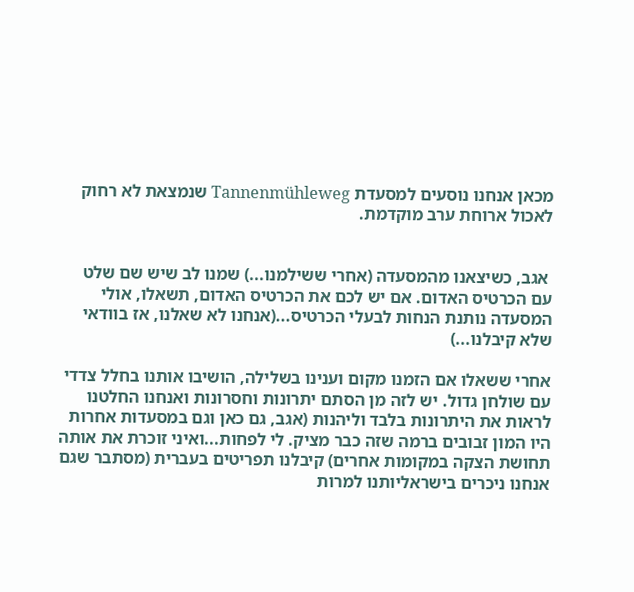מכאן אנחנו נוסעים למסעדת Tannenmühleweg שנמצאת לא רחוק לאכול ארוחת ערב מוקדמת.


 אגב, כשיצאנו מהמסעדה (אחרי ששילמנו...) שמנו לב שיש שם שלט עם הכרטיס האדום. אם יש לכם את הכרטיס האדום, תשאלו, אולי המסעדה נותנת הנחות לבעלי הכרטיס...(אנחנו לא שאלנו, אז בוודאי שלא קיבלנו...)

אחרי ששאלו אם הזמנו מקום וענינו בשלילה, הושיבו אותנו בחלל צדדי עם שולחן גדול. יש לזה מן הסתם יתרונות וחסרונות ואנחנו החלטנו לראות את היתרונות בלבד וליהנות (אגב, גם כאן וגם במסעדות אחרות היו המון זבובים ברמה שזה כבר מציק. לי לפחות...ואיני זוכרת את אותה תחושת הצקה במקומות אחרים) קיבלנו תפריטים בעברית (מסתבר שגם אנחנו ניכרים בישראליותנו למרות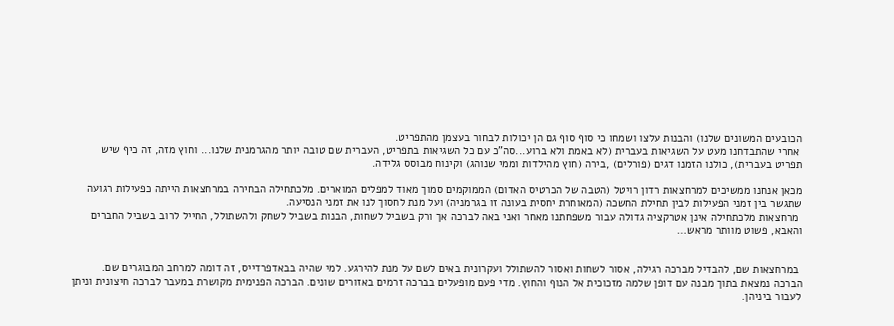הכובעים המשונים שלנו) והבנות עלצו ושמחו כי סוף סוף גם הן יכולות לבחור בעצמן מהתפריט.
 אחרי שהתבדחנו מעט על השגיאות בעברית (לא באמת ולא ברוע...סה”כ עם כל השגיאות בתפריט, העברית שם טובה יותר מהגרמנית שלנו... וחוץ מזה, זה כיף שיש תפריט בעברית), כולנו הזמנו דגים (פורלים) ,בירה (חוץ מהילדות וממי שנוהג) וקינוח מבוסס גלידה.

מכאן אנחנו ממשיכים למרחצאות רדון רויטל (הטבה של הכרטיס האדום) הממוקמים סמוך מאוד למפלים המוארים. מלכתחילה הבחירה במרחצאות הייתה כפעילות רגועה שתגשר בין זמני הפעילות לבין תחילת החשכה (המאוחרת יחסית בעונה זו בגרמניה) ועל מנת לחסוך לנו את זמני הנסיעה.
 מרחצאות מלכתחילה אינן אטרקציה גדולה עבור משפחתנו מאחר ואני באה לברכה אך ורק בשביל לשחות, הבנות בשביל לשחק ולהשתולל, החייל לרוב בשביל החברים והאבא, פשוט מוותר מראש…


 במרחצאות שם, להבדיל מברכה רגילה, אסור לשחות ואסור להשתולל ועקרונית באים לשם על מנת להירגע. למי שהיה בבאדפרדייס, זה דומה למרחב המבוגרים שם. הברכה נמצאת בתוך מבנה עם דופן שלמה מזכוכית אל הנוף והחוץ. מדי פעם מופעלים בברכה זרמים באזורים שונים. הברכה הפנימית מקושרת במעבר לברכה חיצונית וניתן לעבור ביניהן.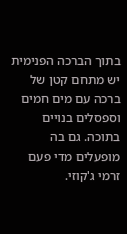בתוך הברכה הפנימית יש מתחם קטן של ברכה עם מים חמים וספסלים בנויים בתוכה. גם בה מופעלים מדי פעם זרמי ג'קוזי.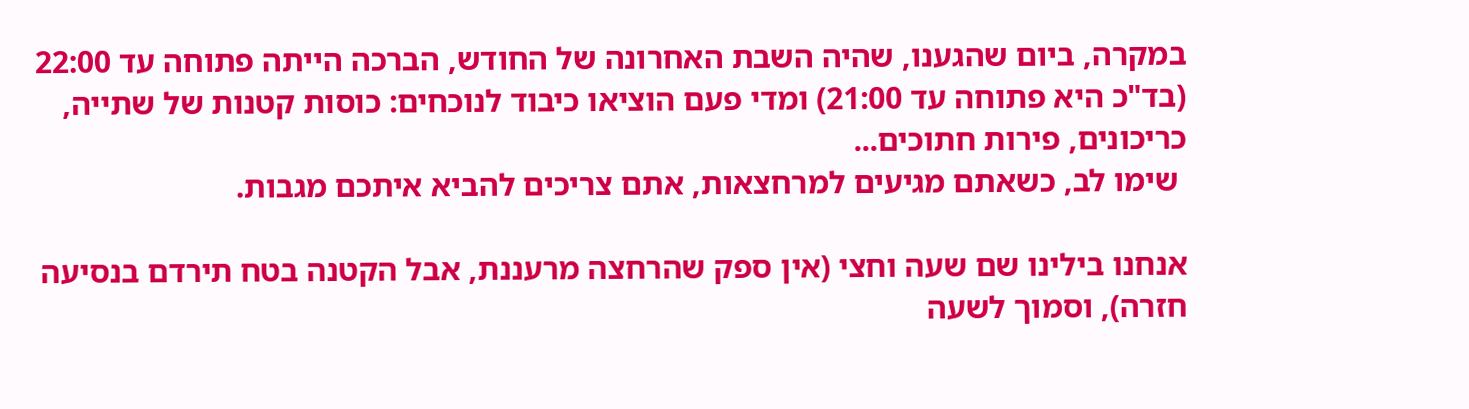במקרה, ביום שהגענו, שהיה השבת האחרונה של החודש, הברכה הייתה פתוחה עד 22:00 (בד"כ היא פתוחה עד 21:00) ומדי פעם הוציאו כיבוד לנוכחים: כוסות קטנות של שתייה, כריכונים, פירות חתוכים...
 שימו לב, כשאתם מגיעים למרחצאות, אתם צריכים להביא איתכם מגבות.

אנחנו בילינו שם שעה וחצי (אין ספק שהרחצה מרעננת, אבל הקטנה בטח תירדם בנסיעה חזרה), וסמוך לשעה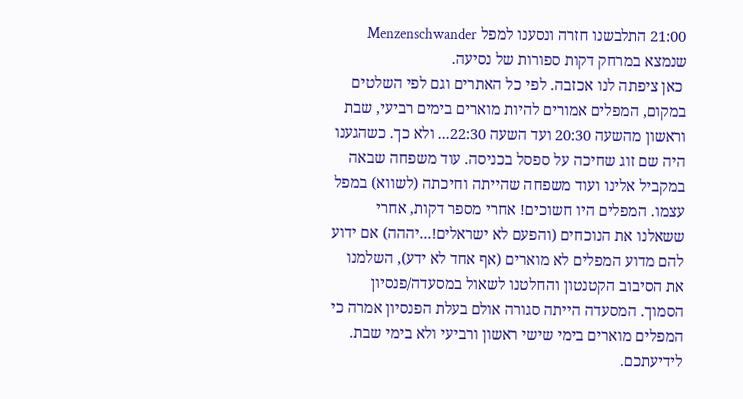21:00 התלבשנו חזרה ונסענו למפל Menzenschwander שנמצא במרחק דקות ספורות של נסיעה.
 כאן ציפתה לנו אכזבה. לפי כל האתרים וגם לפי השלטים במקום, המפלים אמורים להיות מוארים בימים רביעי, שבת וראשון מהשעה 20:30 ועד השעה 22:30... ולא כך. כשהגענו היה שם זוג שחיכה על ספסל בכניסה. עוד משפחה שבאה במקביל אלינו ועוד משפחה שהייתה וחיכתה (לשווא) במפל עצמו. המפלים היו חשוכים! אחרי מספר דקות, אחרי ששאלנו את הנוכחים (והפעם לא ישראלים!...יההה) אם ידוע להם מדוע המפלים לא מוארים (אף אחד לא ידע), השלמנו את הסיבוב הקטנטון והחלטנו לשאול במסעדה/פנסיון הסמוך. המסעדה הייתה סגורה אולם בעלת הפנסיון אמרה כי המפלים מוארים בימי שישי ראשון ורביעי ולא בימי שבת. לידיעתכם.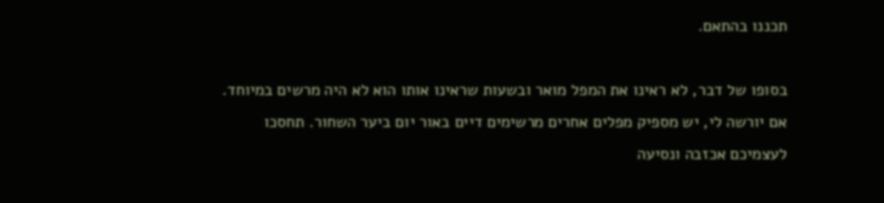תכננו בהתאם.

בסופו של דבר, לא ראינו את המפל מואר ובשעות שראינו אותו הוא לא היה מרשים במיוחד. אם יורשה לי, יש מספיק מפלים אחרים מרשימים דיים באור יום ביער השחור. תחסכו לעצמיכם אכזבה ונסיעה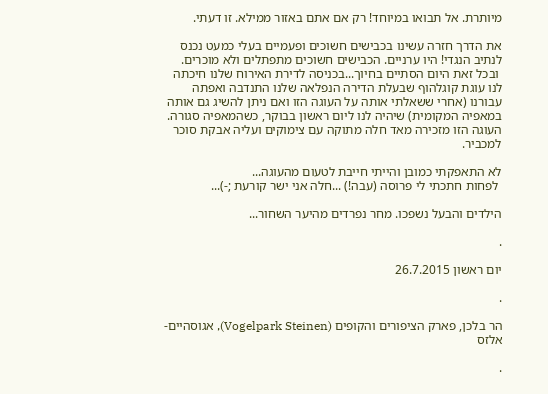מיותרת. אל תבואו במיוחד! רק אם אתם באזור ממילא. זו דעתי.

את הדרך חזרה עשינו בכבישים חשוכים ופעמיים בעלי כמעט נכנס לנתיב הנגדי! היו ערניים. הכבישים חשוכים מתפתלים ולא מוכרים.
 ובכל זאת היום הסתיים בחיוך...בכניסה לדירת האירוח שלנו חיכתה לנו עוגת קוגלהוף שבעלת הדירה הנפלאה שלנו התנדבה ואפתה עבורנו (אחרי ששאלתי אותה על העוגה הזו ואם ניתן להשיג גם אותה במאפיה המקומית) שיהיה לנו ליום ראשון בבוקר, כשהמאפיה סגורה. העוגה הזו מזכירה מאד חלה מתוקה עם צימוקים ועליה אבקת סוכר למכביר.

לא התאפקתי כמובן והייתי חייבת לטעום מהעוגה...
 לפחות חתכתי לי פרוסה (עבה!) ...חלה אני ישר קורעת ;-)...

הילדים והבעל נשפכו. מחר נפרדים מהיער השחור...

.

יום ראשון 26.7.2015

.

הר בלכן, פארק הציפורים והקופים (Vogelpark Steinen), אגוסהיים- אלזס

.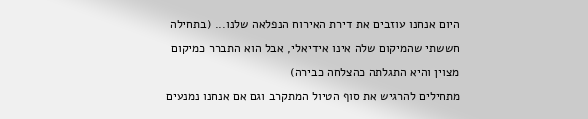היום אנחנו עוזבים את דירת האירוח הנפלאה שלנו... (בתחילה חששתי שהמיקום שלה אינו אידיאלי, אבל הוא התברר כמיקום מצוין והיא התגלתה כהצלחה כבירה)
מתחילים להרגיש את סוף הטיול המתקרב וגם אם אנחנו נמנעים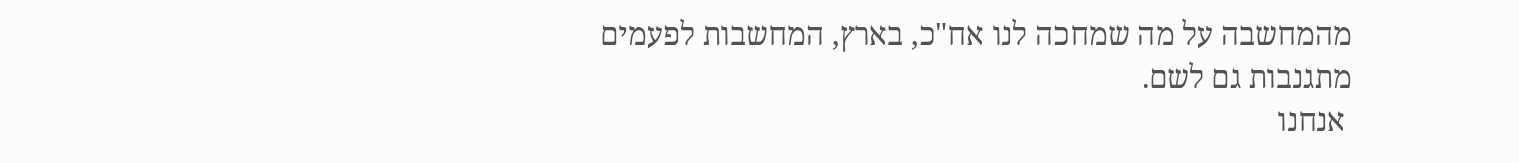מהמחשבה על מה שמחכה לנו אח"כ, בארץ, המחשבות לפעמים מתגנבות גם לשם.
 אנחנו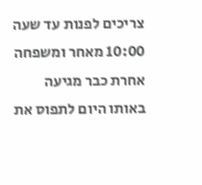צריכים לפנות עד שעה 10:00 מאחר ומשפחה אחרת כבר מגיעה באותו היום לתפוס את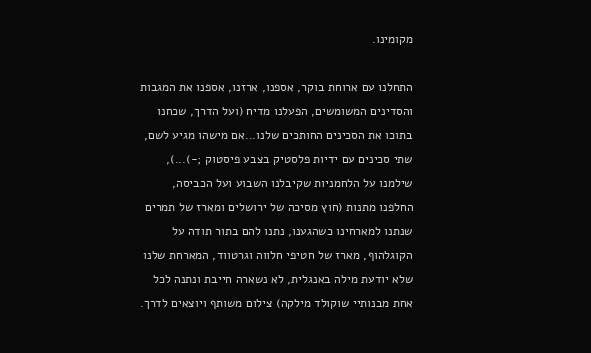מקומינו.

התחלנו עם ארוחת בוקר, אספנו, ארזנו, אספנו את המגבות והסדינים המשומשים, הפעלנו מדיח (ועל הדרך, שכחנו בתוכו את הסכינים החותכים שלנו...אם מישהו מגיע לשם, שתי סכינים עם ידיות פלסטיק בצבע פיסטוק ;-)...), שילמנו על הלחמניות שקיבלנו השבוע ועל הכביסה, החלפנו מתנות (חוץ מסיכה של ירושלים ומארז של תמרים שנתנו למארחינו כשהגענו, נתנו להם בתור תודה על הקוגלהוף, מארז של חטיפי חלווה וגרטווד, המארחת שלנו שלא יודעת מילה באנגלית, לא נשארה חייבת ונתנה לכל אחת מבנותיי שוקולד מילקה) צילום משותף ויוצאים לדרך.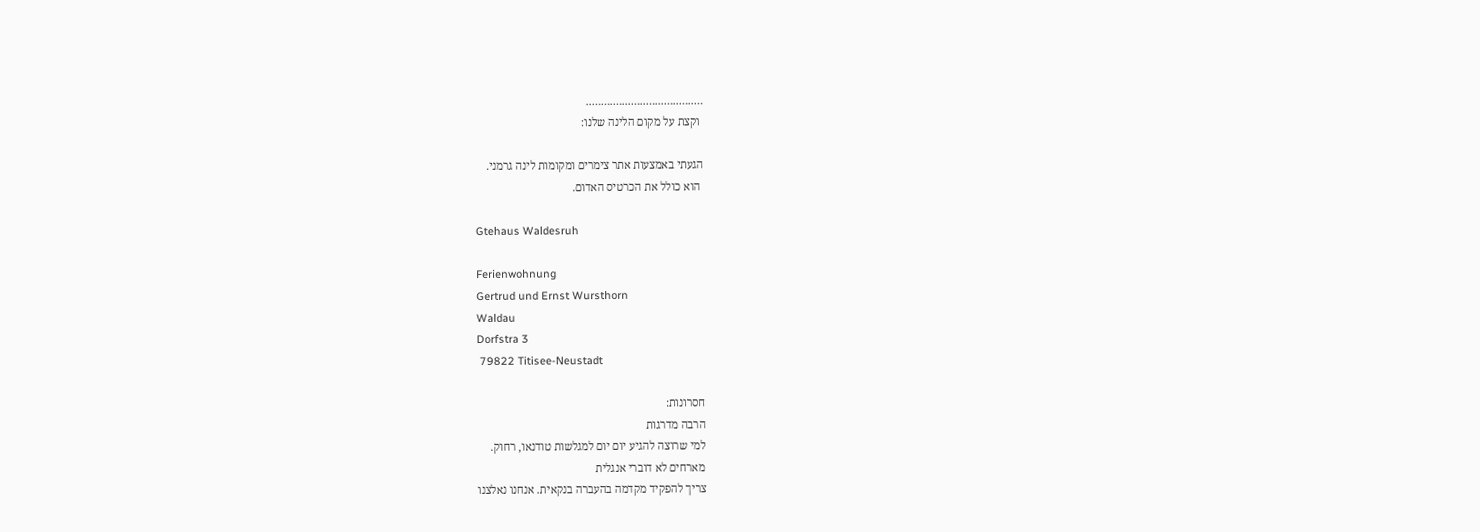…..…..…...…..…...….……..
 וקצת על מקום הלינה שלנו:

הגעתי באמצעות אתר צימרים ומקומות לינה גרמני.
 הוא כולל את הכרטיס האדום.

Gtehaus Waldesruh

Ferienwohnung
Gertrud und Ernst Wursthorn
Waldau
Dorfstra 3
 79822 Titisee-Neustadt

חסרונות:
הרבה מדרגות
למי שרוצה להגיע יום יום למגלשות טודנאו, רחוק.
מארחים לא דוברי אנגלית
צריך להפקיד מקדמה בהעברה בנקאית. אנחנו נאלצנו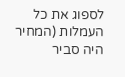לספוג את כל העמלות (המחיר היה סביר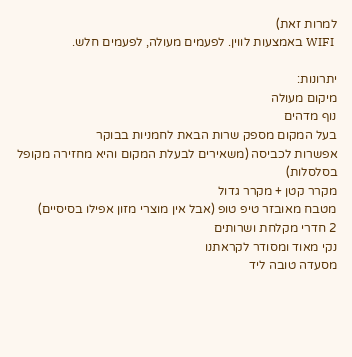למרות זאת)
 WIFI באמצעות לווין. לפעמים מעולה, לפעמים חלש.

יתרונות:
מיקום מעולה
נוף מדהים
בעל המקום מספק שרות הבאת לחמניות בבוקר
אפשרות לכביסה (משאירים לבעלת המקום והיא מחזירה מקופל בסלסלות)
מקרר קטן + מקרר גדול
מטבח מאובזר טיפ טופ (אבל אין מוצרי מזון אפילו בסיסיים)
2 חדרי מקלחת ושרותים
נקי מאוד ומסודר לקראתנו
מסעדה טובה ליד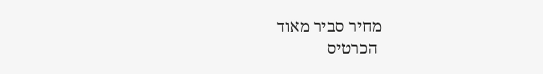מחיר סביר מאוד
 הכרטיס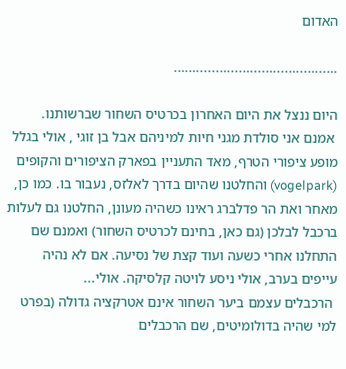האדום

…..…..…...…...…...….....…….

היום ננצל את היום האחרון בכרטיס השחור שברשותנו.
 אמנם אני סולדת מגני חיות למיניהם אבל בן זוגי , אולי בגלל מופע ציפורי הטרף, מאד התעניין בפארק הציפורים והקופים (vogelpark) והחלטנו שהיום בדרך לאלזס, נעבור בו. כמו כן, מאחר ואת הר פדלברג ראינו כשהיה מעונן, החלטנו גם לעלות ברכבל לבלכן (גם כאן, בחינם לכרטיס השחור) ואמנם שם התחלנו אחרי כשעה ועוד קצת של נסיעה. אם לא נהיה עייפים בערב, אולי ניסע לויטה קלסיקה. אולי...
 הרכבלים עצמם ביער השחור אינם אטרקציה גדולה (בפרט למי שהיה בדולומיטים, שם הרכבלים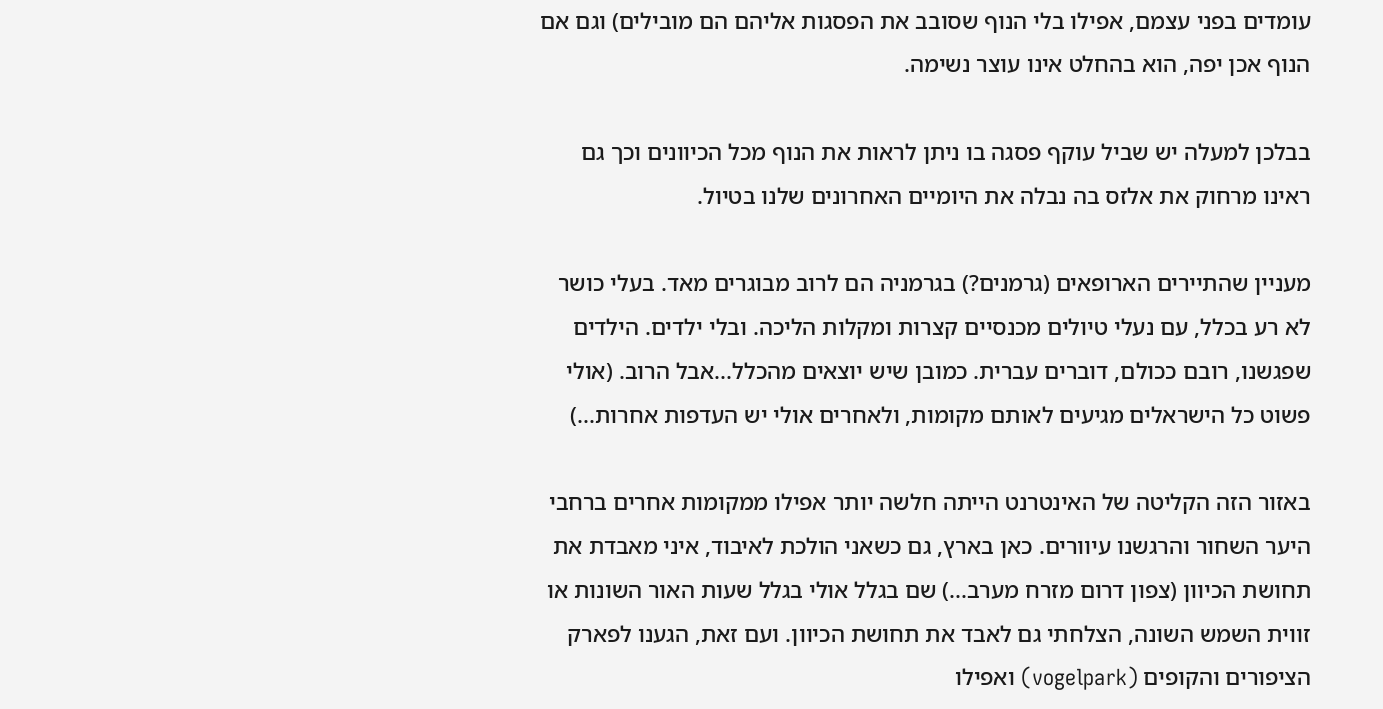עומדים בפני עצמם, אפילו בלי הנוף שסובב את הפסגות אליהם הם מובילים) וגם אם הנוף אכן יפה, הוא בהחלט אינו עוצר נשימה.

בבלכן למעלה יש שביל עוקף פסגה בו ניתן לראות את הנוף מכל הכיוונים וכך גם ראינו מרחוק את אלזס בה נבלה את היומיים האחרונים שלנו בטיול.

מעניין שהתיירים הארופאים (גרמנים?) בגרמניה הם לרוב מבוגרים מאד. בעלי כושר לא רע בכלל, עם נעלי טיולים מכנסיים קצרות ומקלות הליכה. ובלי ילדים. הילדים שפגשנו, רובם ככולם, דוברים עברית. כמובן שיש יוצאים מהכלל...אבל הרוב. (אולי פשוט כל הישראלים מגיעים לאותם מקומות, ולאחרים אולי יש העדפות אחרות...)

באזור הזה הקליטה של האינטרנט הייתה חלשה יותר אפילו ממקומות אחרים ברחבי היער השחור והרגשנו עיוורים. כאן בארץ, גם כשאני הולכת לאיבוד, איני מאבדת את תחושת הכיוון (צפון דרום מזרח מערב...) שם בגלל אולי בגלל שעות האור השונות או זווית השמש השונה, הצלחתי גם לאבד את תחושת הכיוון. ועם זאת, הגענו לפארק הציפורים והקופים (vogelpark) ואפילו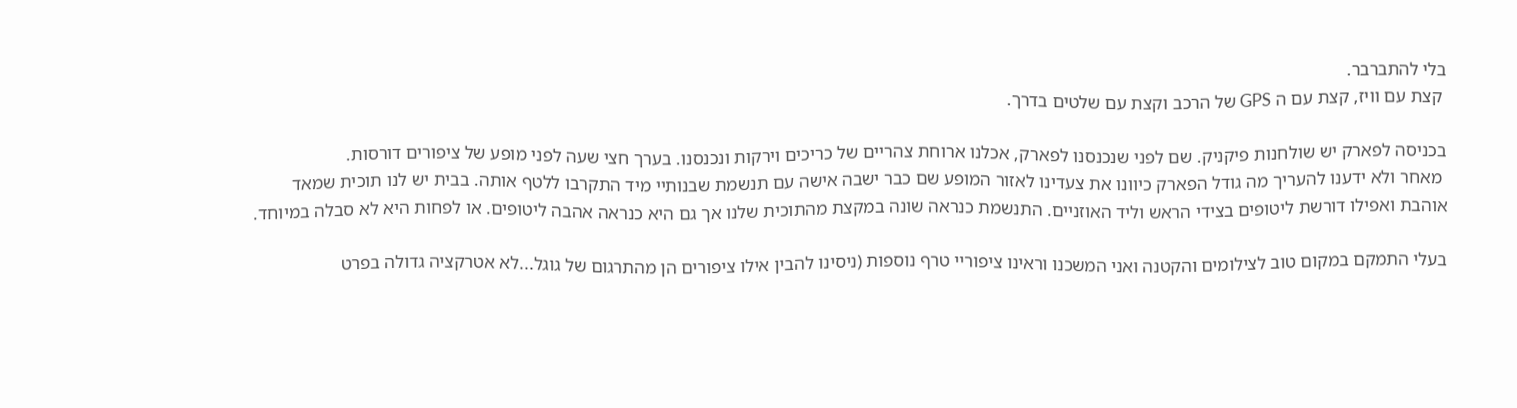בלי להתברבר.
 קצת עם וויז, קצת עם ה GPS של הרכב וקצת עם שלטים בדרך.

בכניסה לפארק יש שולחנות פיקניק. שם לפני שנכנסנו לפארק, אכלנו ארוחת צהריים של כריכים וירקות ונכנסנו. בערך חצי שעה לפני מופע של ציפורים דורסות.
 מאחר ולא ידענו להעריך מה גודל הפארק כיוונו את צעדינו לאזור המופע שם כבר ישבה אישה עם תנשמת שבנותיי מיד התקרבו ללטף אותה. בבית יש לנו תוכית שמאד אוהבת ואפילו דורשת ליטופים בצידי הראש וליד האוזניים. התנשמת כנראה שונה במקצת מהתוכית שלנו אך גם היא כנראה אהבה ליטופים. או לפחות היא לא סבלה במיוחד.

בעלי התמקם במקום טוב לצילומים והקטנה ואני המשכנו וראינו ציפוריי טרף נוספות (ניסינו להבין אילו ציפורים הן מהתרגום של גוגל...לא אטרקציה גדולה בפרט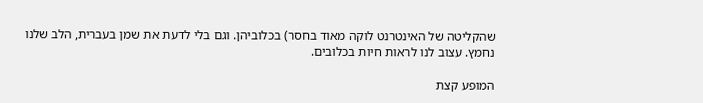שהקליטה של האינטרנט לוקה מאוד בחסר) בכלוביהן. וגם בלי לדעת את שמן בעברית, הלב שלנו נחמץ. עצוב לנו לראות חיות בכלובים.

המופע קצת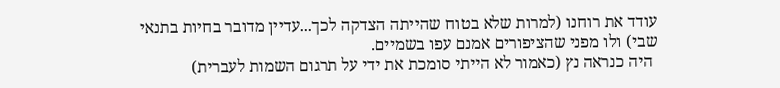עודד את רוחנו (למרות שלא בטוח שהייתה הצדקה לכך...עדיין מדובר בחיות בתנאי שבי) ולו מפני שהציפורים אמנם עפו בשמיים.
 היה כנראה נץ (כאמור לא הייתי סומכת את ידי על תרגום השמות לעברית)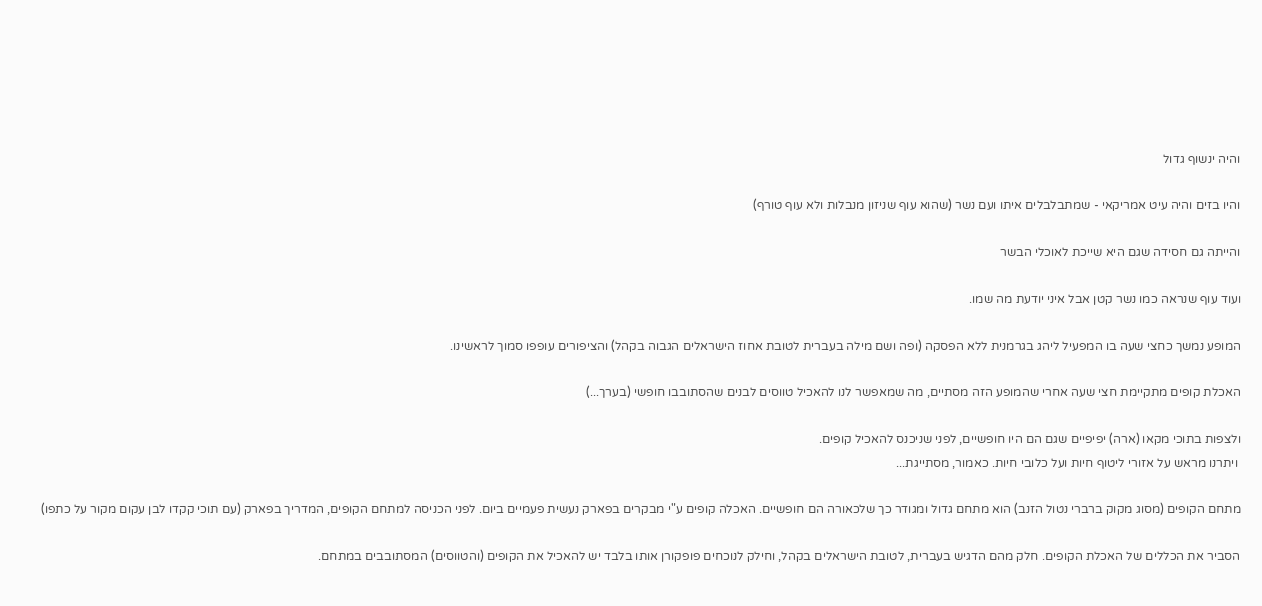והיה ינשוף גדול

והיו בזים והיה עיט אמריקאי - שמתבלבלים איתו ועם נשר (שהוא עוף שניזון מנבלות ולא עוף טורף)

והייתה גם חסידה שגם היא שייכת לאוכלי הבשר

ועוד עוף שנראה כמו נשר קטן אבל איני יודעת מה שמו.

המופע נמשך כחצי שעה בו המפעיל ליהג בגרמנית ללא הפסקה (ופה ושם מילה בעברית לטובת אחוז הישראלים הגבוה בקהל) והציפורים עופפו סמוך לראשינו.

האכלת קופים מתקיימת חצי שעה אחרי שהמופע הזה מסתיים, מה שמאפשר לנו להאכיל טווסים לבנים שהסתובבו חופשי (בערך...)

ולצפות בתוכי מקאו (ארה) יפיפיים שגם הם היו חופשיים, לפני שניכנס להאכיל קופים.
 ויתרנו מראש על אזורי ליטוף חיות ועל כלובי חיות. כאמור, מסתייגת...

מתחם הקופים (מסוג מקוק ברברי נטול הזנב) הוא מתחם גדול ומגודר כך שלכאורה הם חופשיים. האכלה קופים ע"י מבקרים בפארק נעשית פעמיים ביום. לפני הכניסה למתחם הקופים, המדריך בפארק (עם תוכי קקדו לבן עקום מקור על כתפו)

הסביר את הכללים של האכלת הקופים. חלק מהם הדגיש בעברית, לטובת הישראלים בקהל, וחילק לנוכחים פופקורן אותו בלבד יש להאכיל את הקופים (והטווסים) המסתובבים במתחם.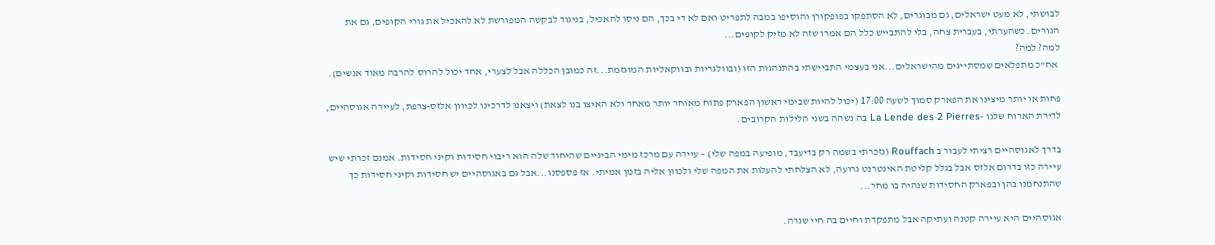לבושתי, לא מעט ישראלים, גם מבוגרים, לא הסתפקו בפופקורן והוסיפו במבה לתפריט ואם לא די בכך, הם ניסו להאכיל, בניגוד לבקשה המפורשת לא להאכיל את גורי הקופים, גם את הגורים. כשהערתי, בעברית צחה, בלי להתבייש כלל הם אמרו שזה לא מזיק לקופים...
למה? למה?
 אח"כ מתפלאים שמסתייגים מהישראלים...אני בעצמי התביישתי בהתנהגות הזו (ובוולגריות ובווקאליות המוגזמת...זה כמובן הכללה אבל לצערי, אחד יכול להרוס להרבה מאוד אנשים).

פחות או יותר מיצינו את הפארק סמוך לשעה 17:00 (יכול להיות שבימי ראשון הפארק פתוח מאוחר יותר מאחר ולא האיצו בנו לצאת) ויצאנו לדרכינו לכיוון אלזס-צרפת, לעיירה אגוסהיים, לדירת הארוח שלנו -La Lende des 2 Pierres בה נשהה בשני הלילות הקרובים.

בדרך לאגוסהיים רציתי לעבור ב Rouffach (נזכרתי בשמה רק בדיעבד, מופיעה במפה שלי) – עיירה עם מרכז מימי הביניים שהיחוד שלה הוא ריבוי חסידות וקיני חסידות. אמנם זכרתי שיש עיירה כזו בדרום אלזס אבל בגלל קליטת האינטרנט גרועה, לא הצלחתי להעלות את המפה שלי ולכוון אליה בזמן אמיתי. אז פספסנו...אבל גם באגוסהיים יש חסידות וקיני חסידות כך שהתנחמנו בהן ובפארק החסידות שנהיה בו מחר...

אגוסהיים היא עיירה קטנה ועתיקה אבל מתפקדת וחיים בה חיי שגרה.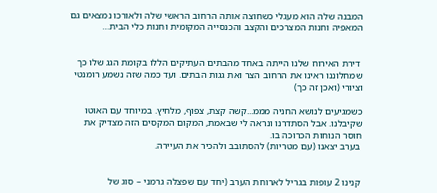המבנה שלה הוא מעגלי כשחוצה אותה הרחוב הראשי שלה ולאורכו נמצאים גם המאפיה וחנות המצרכים והקצב והכנסייה המקומית וחנות כלי הבית…


 דירת האירוח שלנו הייתה באחד מהבתים העתיקים הללו בקומת הגג שלו כך שמחלוננו ראינו את הרחוב הצר ואת גגות הבתים. ועד כמה שזה נשמע רומנטי וציורי (ואכן זה כך)

כשמגיעים לנושא החניה מממ...קשה קצת, צפוף, מלחיץ. במיוחד עם האוטו שקיבלנו. אבל הסתדרנו ונראה לי שבאמת, המקום המקסים הזה מצדיק את חוסר הנוחות הכרוכה בו.
 בערב יצאנו (עם מטריות) להסתובב ולהכיר את העיירה.


 קנינו 2 עופות בגריל לארוחת הערב (יחד עם שפצלה גרמני – סוג של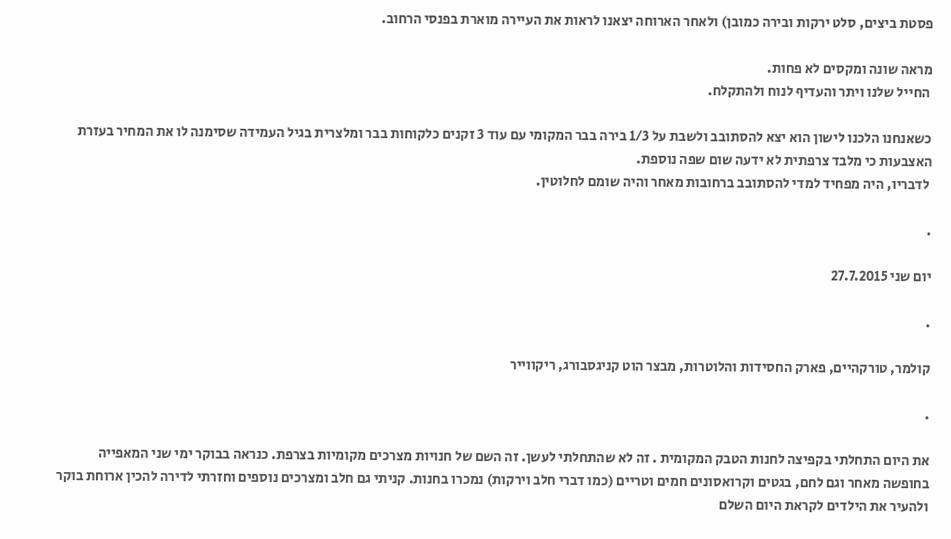פסטת ביצים, סלט ירקות ובירה כמובן) ולאחר הארוחה יצאנו לראות את העיירה מוארת בפנסי הרחוב.

מראה שונה ומקסים לא פחות.
 החייל שלנו ויתר והעדיף לנוח ולהתקלח.

כשאנחנו הלכנו לישון הוא יצא להסתובב ולשבת על 1/3 בירה בבר המקומי עם עוד 3 זקנים כלקוחות בבר ומלצרית בגיל העמידה שסימנה לו את המחיר בעזרת האצבעות כי מלבד צרפתית לא ידעה שום שפה נוספת.
 לדבריו, היה מפחיד למדי להסתובב ברחובות מאחר והיה שומם לחלוטין.

.

יום שני 27.7.2015

.

קולמר, טורקהיים, פארק החסידות והלוטרות, מבצר הוט קניגסבורג, ריקווייר

.

את היום התחלתי בקפיצה לחנות הטבק המקומית . זה לא שהתחלתי לעשן. זה השם של חנויות מצרכים מקומיות בצרפת. כנראה בבוקר ימי שני המאפייה בחופשה מאחר וגם לחם, בגטים וקרואסונים חמים וטריים (כמו דברי חלב וירקות) נמכרו בחנות. קניתי גם חלב ומצרכים נוספים וחזרתי לדירה להכין ארוחת בוקר ולהעיר את הילדים לקראת היום השלם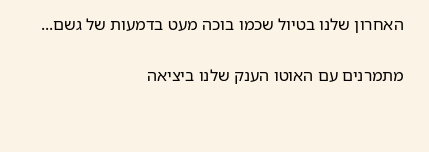האחרון שלנו בטיול שכמו בוכה מעט בדמעות של גשם...

מתמרנים עם האוטו הענק שלנו ביציאה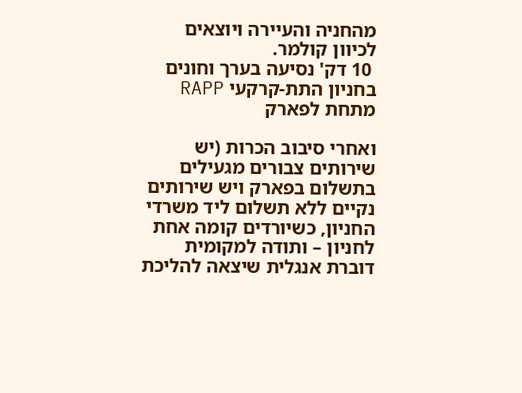מהחניה והעיירה ויוצאים לכיוון קולמר.
 10 דק' נסיעה בערך וחונים בחניון התת-קרקעי RAPP מתחת לפארק

ואחרי סיבוב הכרות (יש שירותים צבורים מגעילים בתשלום בפארק ויש שירותים נקיים ללא תשלום ליד משרדי החניון, כשיורדים קומה אחת לחניון – ותודה למקומית דוברת אנגלית שיצאה להליכת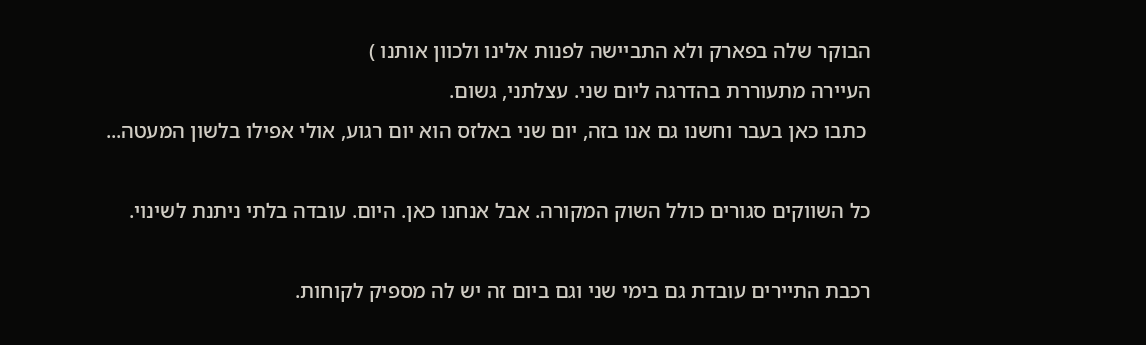הבוקר שלה בפארק ולא התביישה לפנות אלינו ולכוון אותנו )
העיירה מתעוררת בהדרגה ליום שני. עצלתני, גשום.
 כתבו כאן בעבר וחשנו גם אנו בזה, יום שני באלזס הוא יום רגוע, אולי אפילו בלשון המעטה...

כל השווקים סגורים כולל השוק המקורה. אבל אנחנו כאן. היום. עובדה בלתי ניתנת לשינוי.

רכבת התיירים עובדת גם בימי שני וגם ביום זה יש לה מספיק לקוחות.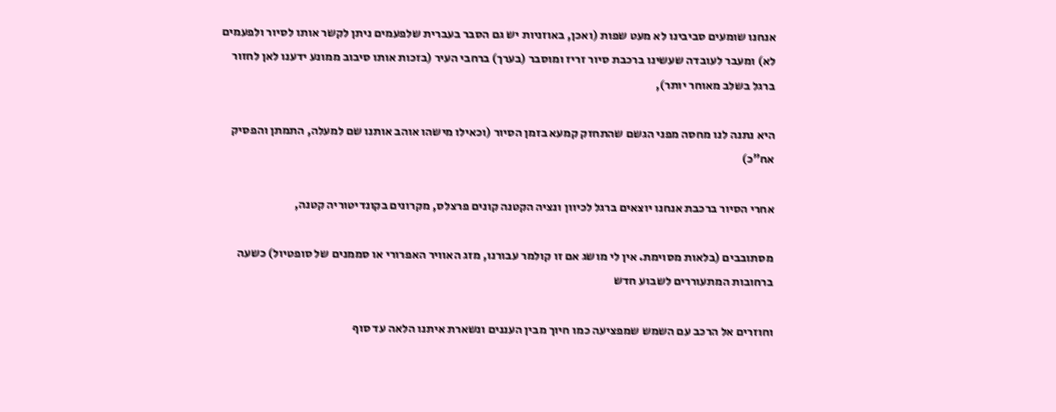אנחנו שומעים סביבינו לא מעט שפות (ואכן, באוזניות יש גם הסבר בעברית שלפעמים ניתן לקשר אותו לסיור ולפעמים לא) ומעבר לעובדה שעשינו ברכבת סיור זריז ומוסבר (בערך) ברחבי העיר (בזכות אותו סיבוב ממונע ידענו לאן לחזור ברגל בשלב מאוחר יותר),

היא נתנה לנו מחסה מפני הגשם שהתחזק קמעא בזמן הסיור (וכאילו מישהו אוהב אותנו שם למעלה, התמתן והפסיק אח"כ)

אחרי הסיור ברכבת אנחנו יוצאים ברגל לכיוון ונציה הקטנה קונים פרצלס, מקרונים בקונדיטוריה קטנה,

מסתובבים (בלאות מסוימת. אין לי מושג אם זו קולמר עבורנו, מזג האוויר האפרורי או סממנים של סופטיול) כשעה ברחובות המתעוררים לשבוע חדש

וחוזרים אל הרכב עם השמש שמפציעה כמו חיוך מבין העננים ונשארת איתנו הלאה עד סוף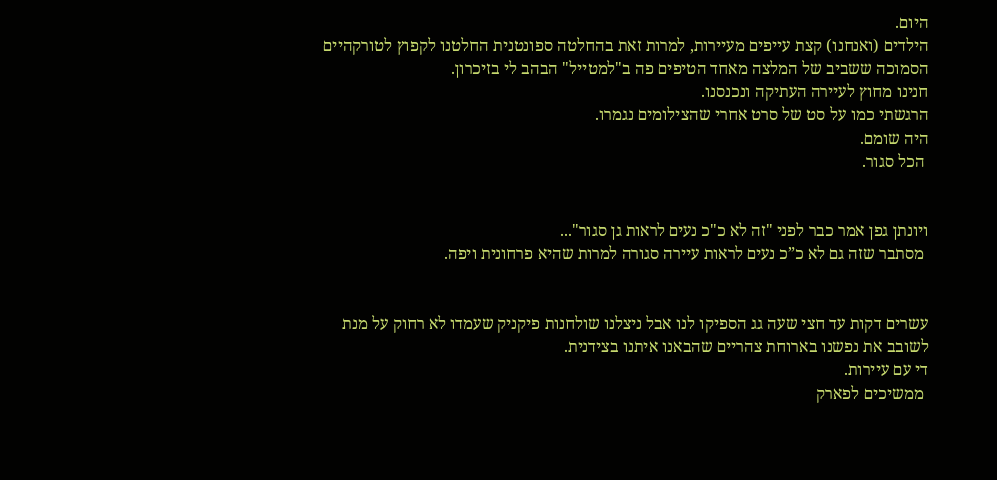היום.
הילדים (ואנחנו) קצת עייפים מעיירות, למרות זאת בהחלטה ספונטנית החלטנו לקפוץ לטורקהיים הסמוכה ששביב של המלצה מאחד הטיפים פה ב"למטייל" הבהב לי בזיכרון.
חנינו מחוץ לעיירה העתיקה ונכנסנו.
הרגשתי כמו על סט של סרט אחרי שהצילומים נגמרו.
היה שומם.
 הכל סגור.


ויונתן גפן אמר כבר לפני "זה לא כ"כ נעים לראות גן סגור"...
 מסתבר שזה גם לא כ”כ נעים לראות עיירה סגורה למרות שהיא פרחונית ויפה.


עשרים דקות עד חצי שעה גג הספיקו לנו אבל ניצלנו שולחנות פיקניק שעמדו לא רחוק על מנת לשובב את נפשנו בארוחת צהריים שהבאנו איתנו בצידנית.
די עם עיירות.
 ממשיכים לפארק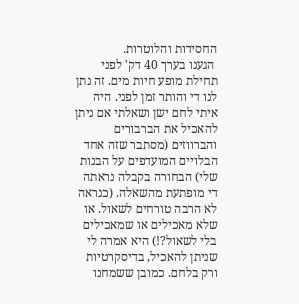החסידות והלוטרות.
 הגענו בערך 40 דק' לפני תחילת מופע חיות מים. זה נתן לנו די והותר זמן לפני. היה איתי לחם ישן ושאלתי אם ניתן להאכיל את הברבורים והברווזים (מסתבר שזה אחד הבלויים המועדפים על הבנות שלי) הבחורה בקבלה נראתה די מופתעת מהשאלה. (כנראה לא הרבה טורחים לשאול. או שלא מאכילים או שמאכילים בלי לשאול?!) היא אמרה לי שניתן להאכיל, בדיסקרטיות ורק בלחם. כמובן ששמחנו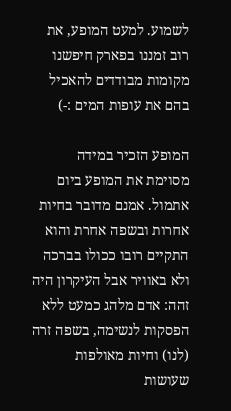לשמוע. למעט המופע, את רוב זמננו בפארק חיפשנו מקומות מבודדים להאכיל בהם את עופות המים :-)

המופע הזכיר במידה מסוימת את המופע ביום אתמול. אמנם מדובר בחיות אחרות ובשפה אחרת והוא התקיים רובו ככולו בברכה ולא באוויר אבל העיקרון היה זהה: אדם מלהג כמעט ללא הפסקות לנשימה, בשפה זרה (לנו) וחיות מאולפות שעושות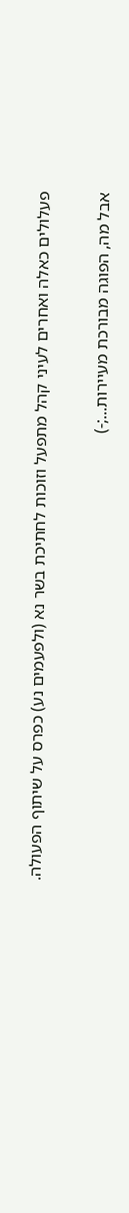פעלולים כאלה ואחרים לעיני קהל מתפעל וזוכות לחתיכת בשר נא (ולפעמים נע) כפרס על שיתוף הפעולה.

אבל מה, הפוגה מבורכת מעיירות...;-)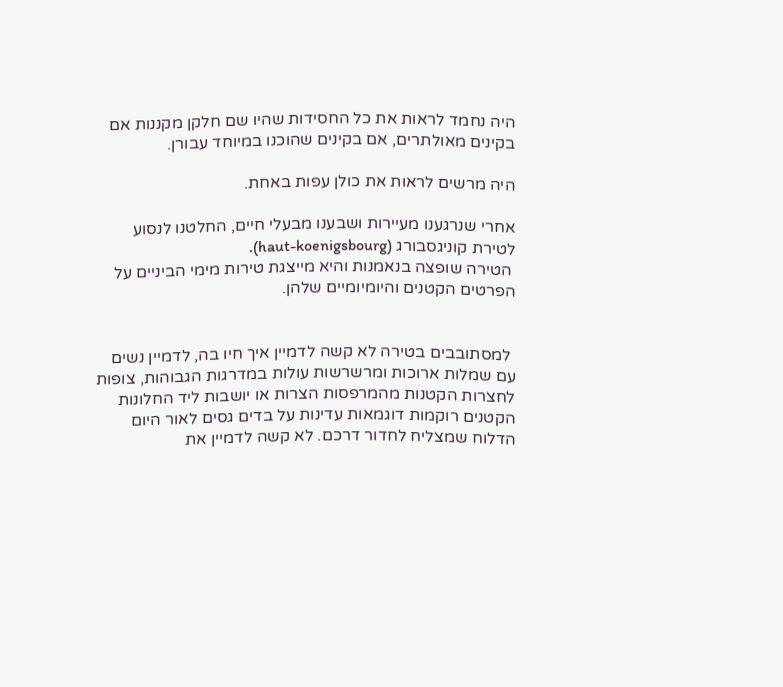היה נחמד לראות את כל החסידות שהיו שם חלקן מקננות אם בקינים מאולתרים, אם בקינים שהוכנו במיוחד עבורן.

היה מרשים לראות את כולן עפות באחת.

אחרי שנרגענו מעיירות ושבענו מבעלי חיים, החלטנו לנסוע לטירת קוניגסבורג (haut-koenigsbourg).
 הטירה שופצה בנאמנות והיא מייצגת טירות מימי הביניים על הפרטים הקטנים והיומיומיים שלהן.


 למסתובבים בטירה לא קשה לדמיין איך חיו בה, לדמיין נשים עם שמלות ארוכות ומרשרשות עולות במדרגות הגבוהות, צופות לחצרות הקטנות מהמרפסות הצרות או יושבות ליד החלונות הקטנים רוקמות דוגמאות עדינות על בדים גסים לאור היום הדלוח שמצליח לחדור דרכם. לא קשה לדמיין את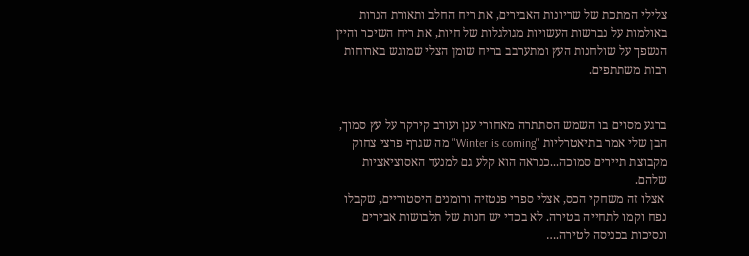צלילי המתכת של שריונות האבירים, את ריח החלב ותאורת הנרות באולמות על נברשות העשויות מגולגלות של חיות, את ריח השיכר והיין הנשפך על שולחנות העץ ומתערבב בריח שומן הצלי שמוגש בארוחות רבות משתתפים.


ברגע מסוים בו השמש הסתתרה מאחורי ענן ועורב קירקר על עץ סמוך, הבן שלי אמר בתיאטרליות "Winter is coming" מה שגרף פרצי צחוק מקבוצת תיירים סמוכה...כנראה הוא קלע גם למנעד האסוציאציות שלהם.
 אצלו זה משחקי הכס, אצלי ספרי פנטזיה ורומנים היסטוריים, שקבלו נפח וקמו לתחייה בטירה. לא בכדי יש חנות של תלבושות אבירים ונסיכות בכניסה לטירה.…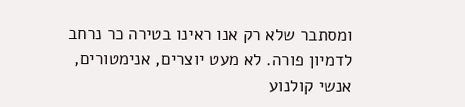ומסתבר שלא רק אנו ראינו בטירה כר נרחב לדמיון פורה. לא מעט יוצרים, אנימטורים, אנשי קולנוע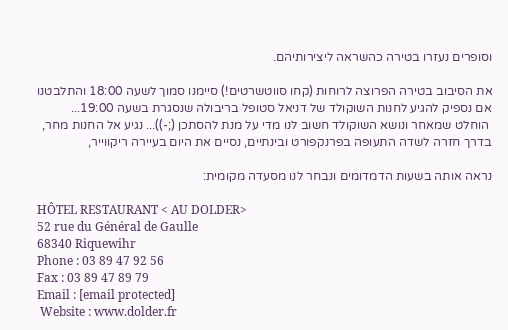וסופרים נעזרו בטירה כהשראה ליצירותיהם.

את הסיבוב בטירה הפרוצה לרוחות (קחו סווטשרטים!) סיימנו סמוך לשעה 18:00 והתלבטנו אם נספיק להגיע לחנות השוקולד של דניאל סטופל בריבולה שנסגרת בשעה 19:00...
 הוחלט שמאחר ונושא השוקולד חשוב לנו מדי על מנת להסתכן (;-))... נגיע אל החנות מחר, בדרך חזרה לשדה התעופה בפרנקפורט ובינתיים, נסיים את היום בעיירה ריקווייר,

נראה אותה בשעות הדמדומים ונבחר לנו מסעדה מקומית:

HÔTEL RESTAURANT < AU DOLDER>
52 rue du Général de Gaulle
68340 Riquewihr
Phone : 03 89 47 92 56
Fax : 03 89 47 89 79
Email : [email protected]
 Website : www.dolder.fr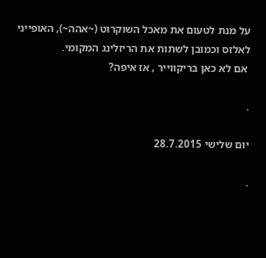על מנת לטעום את מאכל השוקרוט (~אהה~), האופייני לאלזס וכמובן לשתות את הריזלינג המקומי.
 אם לא כאן בריקווייר , אז איפה?

.

יום שלישי 28.7.2015

.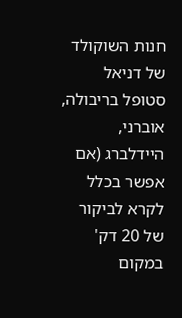חנות השוקולד של דניאל סטופל בריבולה, אוברני, היידלברג (אם אפשר בכלל לקרא לביקור של 20 דק' במקום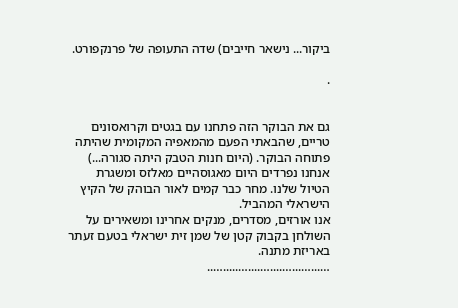ביקור... נישאר חייבים) שדה התעופה של פרנקפורט.

.


גם את הבוקר הזה פתחנו עם בגטים וקרואסונים טריים, שהבאתי הפעם מהמאפיה המקומית שהיתה פתוחה הבוקר. (היום חנות הטבק היתה סגורה...) אנחנו נפרדים היום מאגוסהיים מאלזס ומשגרת הטיול שלנו. מחר כבר קמים לאור הבוהק של הקיץ הישראלי המהביל.
אנו אורזים, מסדרים, מנקים אחרינו ומשאירים על השולחן בקבוק קטן של שמן זית ישראלי בטעם זעתר באריזת מתנה.
…...…...…....…....….....…..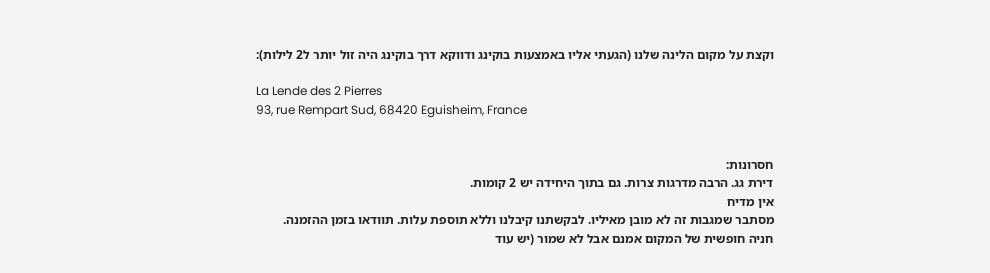וקצת על מקום הלינה שלנו (הגעתי אליו באמצעות בוקינג ודווקא דרך בוקינג היה זול יותר ל2 לילות):

La Lende des 2 Pierres
93, rue Rempart Sud, 68420 Eguisheim, France


חסרונות:
דירת גג. הרבה מדרגות צרות. גם בתוך היחידה יש 2 קומות.
אין מדיח
מסתבר שמגבות זה לא מובן מאיליו. לבקשתנו קיבלנו וללא תוספת עלות. תוודאו בזמן ההזמנה.
חניה חופשית של המקום אמנם אבל לא שמור (יש עוד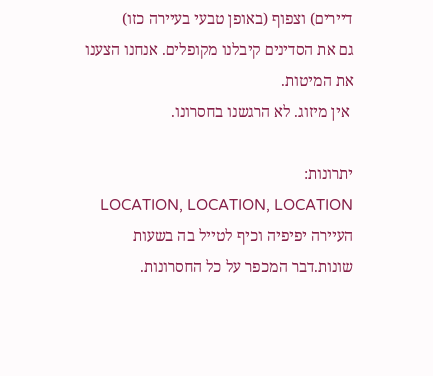דיירים) וצפוף (באופן טבעי בעיירה כזו)
גם את הסדינים קיבלנו מקופלים. אנחנו הצענו את המיטות.
 אין מיזוג. לא הרגשנו בחסרונו.

יתרונות:
LOCATION, LOCATION, LOCATION העיירה יפיפיה וכיף לטייל בה בשעות שונות.דבר המכפר על כל החסרונות.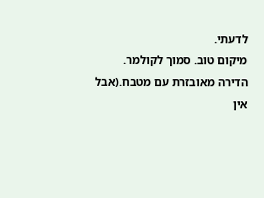לדעתי.
מיקום טוב. סמוך לקולמר.
הדירה מאובזרת עם מטבח.(אבל אין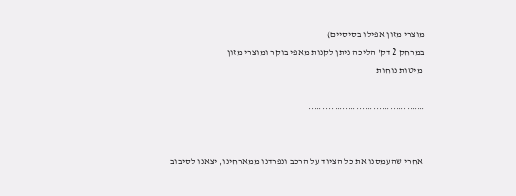מוצרי מזון אפילו בסיסיים)
במרחק 2 דק' הליכה ניתן לקנות מאפי בוקר ומוצרי מזון
 מיטות נוחות

……..…..…...…...…..…....…..


 אחרי שהעמסנו את כל הציוד על הרכב ונפרדנו ממארחינו, יצאנו לסיבוב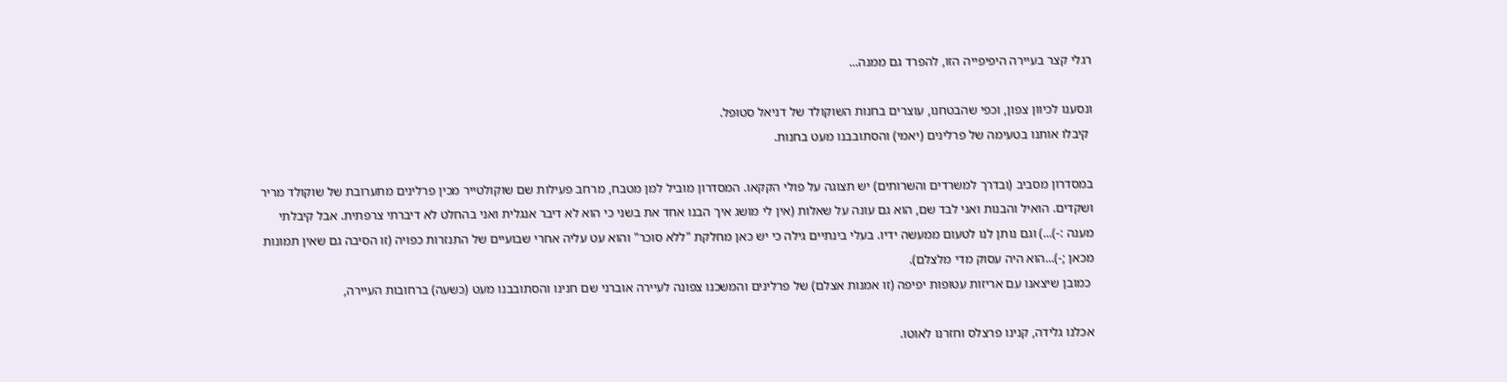רגלי קצר בעיירה היפיפייה הזו, להפרד גם ממנה...

ונסענו לכיוון צפון, וכפי שהבטחנו, עוצרים בחנות השוקולד של דניאל סטופל.
 קיבלו אותנו בטעימה של פרלינים (יאמי) והסתובבנו מעט בחנות.

במסדרון מסביב (ובדרך למשרדים והשרותים) יש תצוגה על פולי הקקאו. המסדרון מוביל למן מטבח, מרחב פעילות שם שוקולטייר מכין פרלינים מתערובת של שוקולד מריר ושקדים. הואיל והבנות ואני לבד שם, הוא גם עונה על שאלות (אין לי מושג איך הבנו אחד את בשני כי הוא לא דיבר אנגלית ואני בהחלט לא דיברתי צרפתית. אבל קיבלתי מענה :-)...) וגם נותן לנו לטעום ממעשה ידיו. בעלי בינתיים גילה כי יש כאן מחלקת "ללא סוכר" והוא עט עליה אחרי שבועיים של התנזרות כפויה (זו הסיבה גם שאין תמונות מכאן ;-)...הוא היה עסוק מדי מלצלם).
 כמובן שיצאנו עם אריזות עטופות יפיפה (זו אמנות אצלם) של פרלינים והמשכנו צפונה לעיירה אוברני שם חנינו והסתובבנו מעט (כשעה) ברחובות העיירה,

אכלנו גלידה, קנינו פרצלס וחזרנו לאוטו.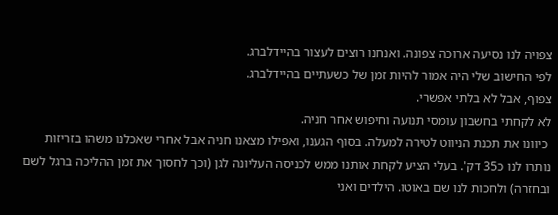צפויה לנו נסיעה ארוכה צפונה. ואנחנו רוצים לעצור בהיידלברג.
לפי החישוב שלי היה אמור להיות זמן של כשעתיים בהיידלברג.
צפוף, אבל לא בלתי אפשרי.
לא לקחתי בחשבון עומסי תנועה וחיפוש אחר חניה.
 כיוונו את תכנת הניווט לטירה למעלה. בסוף הגענו, ואפילו מצאנו חניה אבל אחרי שאכלנו משהו בזריזות נותרו לנו כ35 דק'. בעלי הציע לקחת אותנו ממש לכניסה העליונה לגן (וכך לחסוך את זמן ההליכה ברגל לשם ובחזרה) ולחכות לנו שם באוטו. הילדים ואני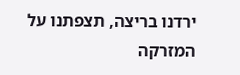ירדנו בריצה, תצפתנו על המזרקה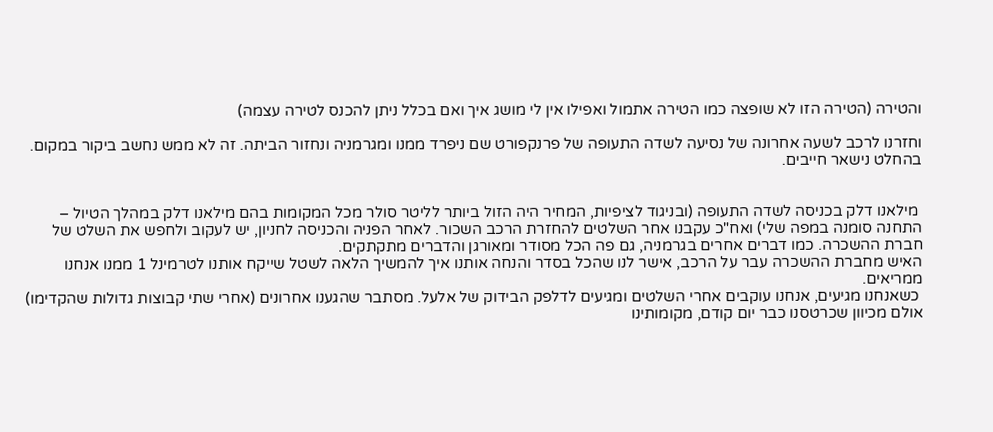והטירה (הטירה הזו לא שופצה כמו הטירה אתמול ואפילו אין לי מושג איך ואם בכלל ניתן להכנס לטירה עצמה)

וחזרנו לרכב לשעה אחרונה של נסיעה לשדה התעופה של פרנקפורט שם ניפרד ממנו ומגרמניה ונחזור הביתה. זה לא ממש נחשב ביקור במקום. בהחלט נישאר חייבים.


 מילאנו דלק בכניסה לשדה התעופה (ובניגוד לציפיות, המחיר היה הזול ביותר לליטר סולר מכל המקומות בהם מילאנו דלק במהלך הטיול – התחנה סומנה במפה שלי) ואח"כ עקבנו אחר השלטים להחזרת הרכב השכור. לאחר הפניה והכניסה לחניון, יש לעקוב ולחפש את השלט של חברת ההשכרה. כמו דברים אחרים בגרמניה, גם פה הכל מסודר ומאורגן והדברים מתקתקים.
האיש מחברת ההשכרה עבר על הרכב, אישר לנו שהכל בסדר והנחה אותנו איך להמשיך הלאה לשטל שייקח אותנו לטרמינל 1 ממנו אנחנו ממריאים.
 כשאנחנו מגיעים, אנחנו עוקבים אחרי השלטים ומגיעים לדלפק הבידוק של אלעל. מסתבר שהגענו אחרונים (אחרי שתי קבוצות גדולות שהקדימו) אולם מכיוון שכרטסנו כבר יום קודם, מקומותינו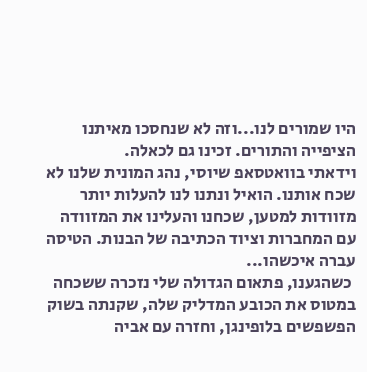היו שמורים לנו...וזה לא שנחסכו מאיתנו הציפייה והתורים. זכינו גם לכאלה.
וידאתי בוואטסאפ שיוסי, נהג המונית שלנו לא שכח אותנו. הואיל ונתנו לנו להעלות יותר מזוודות למטען, שכחנו והעלינו את המזוודה עם המחברות וציוד הכתיבה של הבנות. הטיסה עברה איכשהו...
 כשהגענו, פתאום הגדולה שלי נזכרה ששכחה במטוס את הכובע המדליק שלה, שקנתה בשוק הפשפשים בלופינגן, וחזרה עם אביה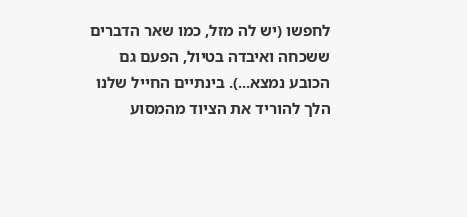לחפשו (יש לה מזל, כמו שאר הדברים ששכחה ואיבדה בטיול, הפעם גם הכובע נמצא...). בינתיים החייל שלנו הלך להוריד את הציוד מהמסוע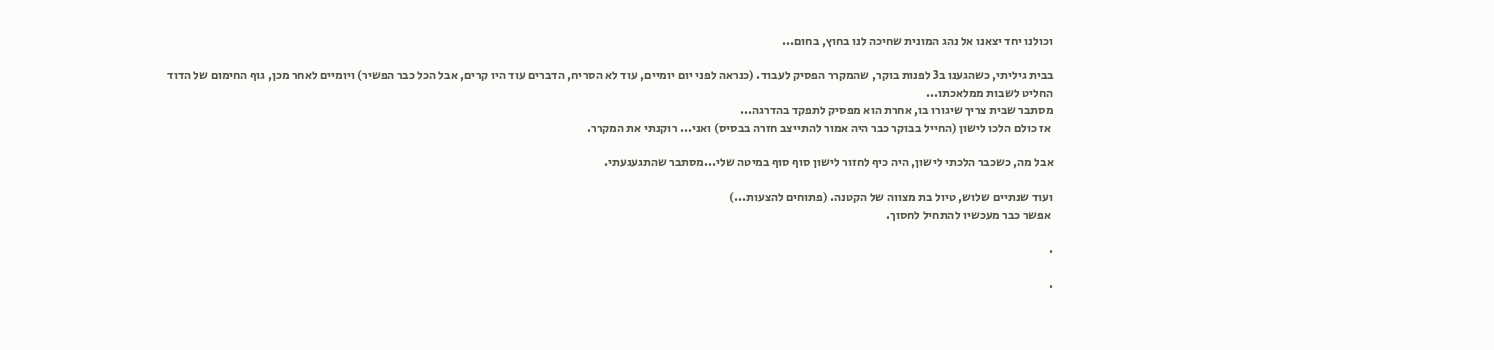וכולנו יחד יצאנו אל נהג המונית שחיכה לנו בחוץ, בחום...

בבית גיליתי, כשהגענו ב3 לפנות בוקר, שהמקרר הפסיק לעבוד. (כנראה לפני יום יומיים, עוד לא הסריח, הדברים עוד היו קרים, אבל הכל כבר הפשיר) ויומיים לאחר מכן, גוף החימום של הדוד החליט לשבות ממלאכתו...
מסתבר שבית צריך שיגורו בו, אחרת הוא מפסיק לתפקד בהדרגה...
 אז כולם הלכו לישון (החייל בבוקר כבר היה אמור להתייצב חזרה בבסיס) ואני... רוקנתי את המקרר.

אבל מה, כשכבר הלכתי לישון, היה כיף לחזור לישון סוף סוף במיטה שלי...מסתבר שהתגעגעתי.

ועוד שנתיים שלוש, טיול בת מצווה של הקטנה. (פתוחים להצעות...)
 אפשר כבר מעכשיו להתחיל לחסוך.

.

.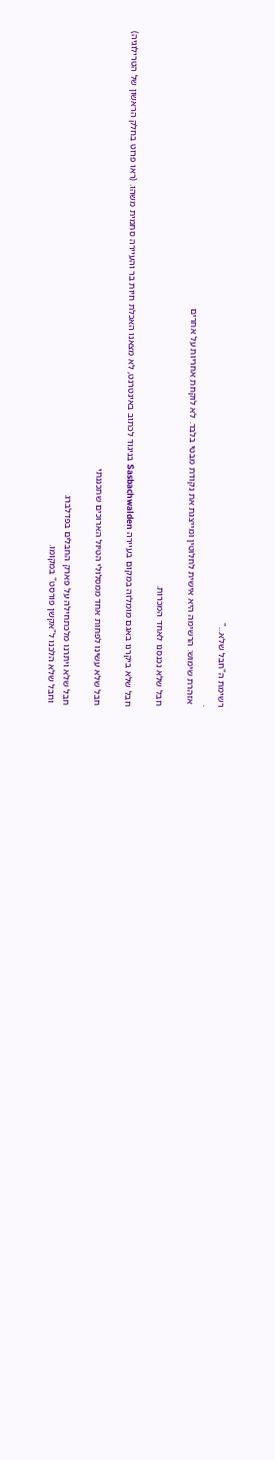רשימת ה"חבל שלא..."
.
 אזהרת שימוש: הרשימה היא אישית לחלוטין ומייצגת את נקודת מבטי בלבד. לא לוקחת אחריות על אחרים

חבל שלא נכנסנו לאחד המכרות.

חבל שלא ביקרנו באגם מומלזה במקום בעיירה Sasbachwalden בניגוד לכתוב באינטרנט, לא מצאנו האכלת חיות בר והעיירה סתמית משהו. (ראו פרוט בחלק הראשון של הטרילוגיה)

חבל שלא עשינו לפחות אחד ממסלולי הטיול הארוכים שתכננתי

חבל שלא ויתרנו מלכתחילה על פארק החבלים בפדלברג
 וחבל שלא הלכנו ל"אקשן פורסט" במקומו.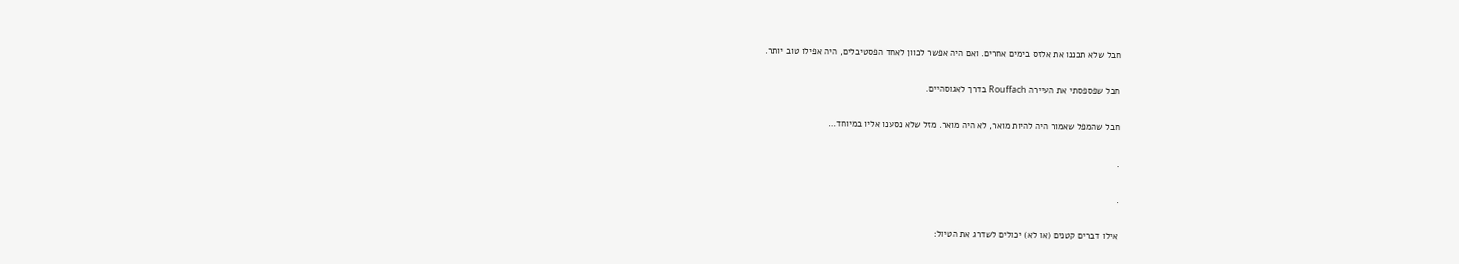חבל שלא תכננו את אלזס בימים אחרים. ואם היה אפשר לכוון לאחד הפסטיבלים, היה אפילו טוב יותר.

חבל שפספסתי את העיירה Rouffach בדרך לאגוסהיים.

חבל שהמפל שאמור היה להיות מואר, לא היה מואר. מזל שלא נסענו אליו במיוחד…

.

.

אילו דברים קטנים (או לא) יכולים לשדרג את הטיול: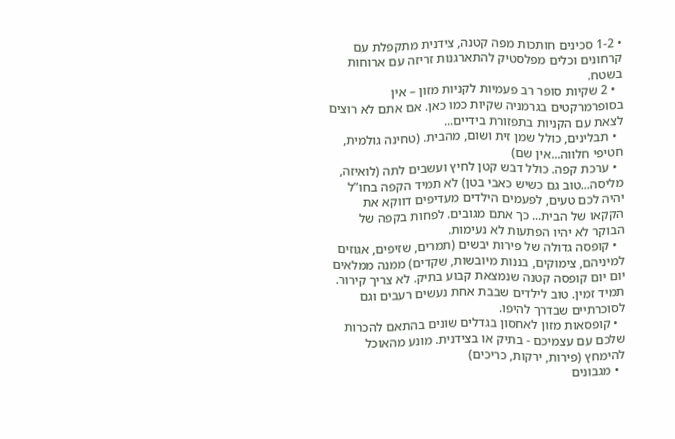• 1-2 סכינים חותכות מפה קטנה, צידנית מתקפלת עם קרחונים וכלים מפלסטיק להתארגנות זריזה עם ארוחות בשטח.
  • 2 שקיות סופר רב פעמיות לקניות מזון – אין בסופרמרקטים בגרמניה שקיות כמו כאן. אם אתם לא רוצים לצאת עם הקניות בתפזורת בידיים...
  • תבלינים, כולל שמן זית ושום, מהבית. (טחינה גולמית, חטיפי חלווה...אין שם)
  • ערכת קפה. כולל דבש קטן לחיץ ועשבים לתה (לואיזה, מליסה...טוב גם כשיש כאבי בטן) לא תמיד הקפה בחו”ל יהיה לכם טעים, לפעמים הילדים מעדיפים דווקא את הקקאו של הבית... כך אתם מגובים. לפחות בקפה של הבוקר לא יהיו הפתעות לא נעימות.
  • קופסה גדולה של פירות יבשים (תמרים, שזיפים, אגוזים למיניהם, צימוקים, בננות מיובשות, שקדים) ממנה ממלאים יום יום קופסה קטנה שנמצאת קבוע בתיק. לא צריך קירור. תמיד זמין. טוב לילדים שבבת אחת נעשים רעבים וגם לסוכרתיים שבדרך להיפו.
  • קופסאות מזון לאחסון בגדלים שונים בהתאם להכרות שלכם עם עצמיכם - בתיק או בצידנית. מונע מהאוכל להימחץ (פירות, ירקות, כריכים)
  • מגבונים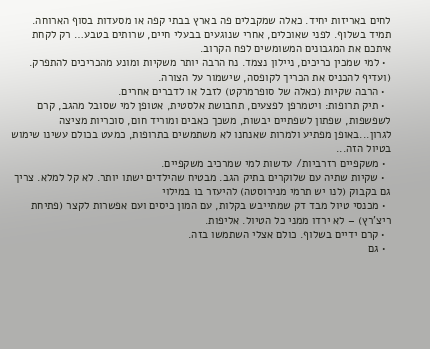לחים באריזות יחיד. כאלה שמקבלים פה בארץ בבתי קפה או מסעדות בסוף הארוחה. תמיד בשלוף. לפני שאוכלים, אחרי שנוגעים בבעלי חיים, שרותים בטבע… רק לקחת איתכם את המגבונים המשומשים לפח הקרוב.
  • למי שמכין כריכים, ניילון נצמד. נח הרבה יותר משקיות ומונע מהכריכים להתפרק. (ועדיף להכניס את הכריך לקופסה, שישמור על הצורה.
  • הרבה שקיות (כאלה של סופרמרקט) לזבל או לדברים אחרים.
  • תיק תרופות: ויטמרפן לפצעים, תחבושת אלסטית, אטופן למי שסובל מהגב, קרם לשפשפות, שפתון לשפתיים יבשות, משכך כאבים ומוריד חום, סוכריות מציצה לגרון...באופן מפתיע ולמרות שאנחנו לא משתמשים בתרופות, כמעט בכולם עשינו שימוש בטיול הזה...
  • משקפיים רזרביות/ עדשות למי שמרכיב משקפיים.
  • שקיות שתיה עם שלוקרים בתיק הגב. מבטיח שהילדים ישתו יותר. לא קל למלא. צריך גם בקבוק (לנו יש תרמי מנירוסטה) להיעזר בו במילוי
  • מכנסי טיול מבד דק שמתייבש בקלות, עם המון כיסים ועם אפשרות לקצר (פתיחת ריצ'רץ) – לא ירדו ממני כל הטיול. אליפות.
  • קרם ידיים בשלוף. כולם אצלי השתמשו בזה.
  • גם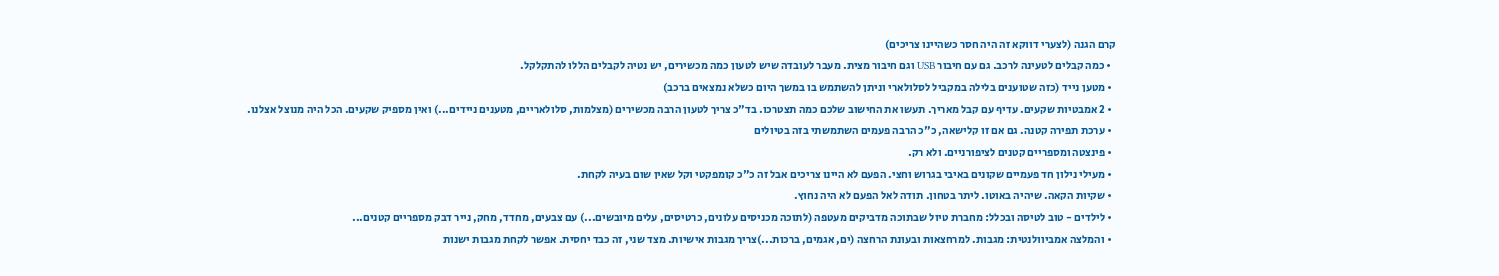קרם הגנה (לצערי דווקא זה היה חסר כשהיינו צריכים)
  • כמה קבלים לטעינה לרכב. גם עם חיבור USB וגם חיבור מצית. מעבר לעובדה שיש לטעון כמה מכשירים, יש נטיה לקבלים הללו להתקלקל.
  • מטען נייד (כזה שטוענים בלילה במקביל לסלולארי וניתן להשתמש בו במשך היום כשלא נמצאים ברכב)
  • 2 אמבטיות שקעים. עדיף עם קבל מאריך. תעשו את החישוב שלכם כמה תצטרכו. בד"כ צריך לטעון הרבה מכשירים (מצלמות, סלולאריים, מטענים ניידים...) ואין מספיק שקעים. הכל היה מנוצל אצלנו.
  • ערכת תפירה קטנה. גם אם זו קלישאה, כ"כ הרבה פעמים השתמשתי בזה בטיולים
  • פינצטה ומספריים קטנים לציפורניים. ולא רק.
  • מעילי נילון חד פעמיים שקונים באיבי בגרוש וחצי. הפעם לא היינו צריכים אבל זה כ"כ קומפקטי וקל שאין שום בעיה לקחת.
  • שקיות הקאה. שיהיה באוטו. ליתר בטחון. תודה לאל הפעם לא היה נחוץ.
  • לילדים - טוב לטיסה ובכלל: מחברת טיול שבתוכה מדביקים מעטפה (לתוכה מכניסים עלונים, כרטיסים, עלים מיובשים...) עם צבעים, מחדד, מחק, נייר דבק מספריים קטנים...
  • והמלצה אמביוולנטית: מגבות. למרחצאות ובעונת הרחצה (ים, אגמים, ברכות...)צריך מגבות אישיות. מצד שני, זה כבד יחסית. אפשר לקחת מגבות ישנות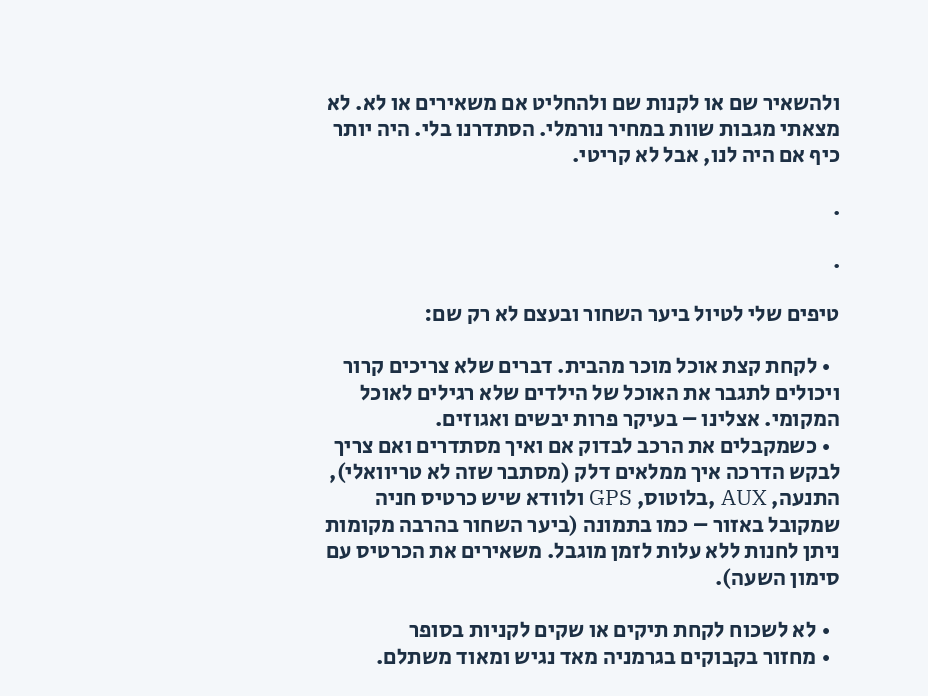ולהשאיר שם או לקנות שם ולהחליט אם משאירים או לא. לא מצאתי מגבות שוות במחיר נורמלי. הסתדרנו בלי. היה יותר כיף אם היה לנו, אבל לא קריטי.

.

.

טיפים שלי לטיול ביער השחור ובעצם לא רק שם:

  • לקחת קצת אוכל מוכר מהבית. דברים שלא צריכים קרור ויכולים לתגבר את האוכל של הילדים שלא רגילים לאוכל המקומי. אצלינו – בעיקר פרות יבשים ואגוזים.
  • כשמקבלים את הרכב לבדוק אם ואיך מסתדרים ואם צריך לבקש הדרכה איך ממלאים דלק (מסתבר שזה לא טריוואלי), התנעה, AUX ,בלוטוס, GPS ולוודא שיש כרטיס חניה שמקובל באזור – כמו בתמונה (ביער השחור בהרבה מקומות ניתן לחנות ללא עלות לזמן מוגבל. משאירים את הכרטיס עם סימון השעה).

  • לא לשכוח לקחת תיקים או שקים לקניות בסופר
  • מחזור בקבוקים בגרמניה מאד נגיש ומאוד משתלם.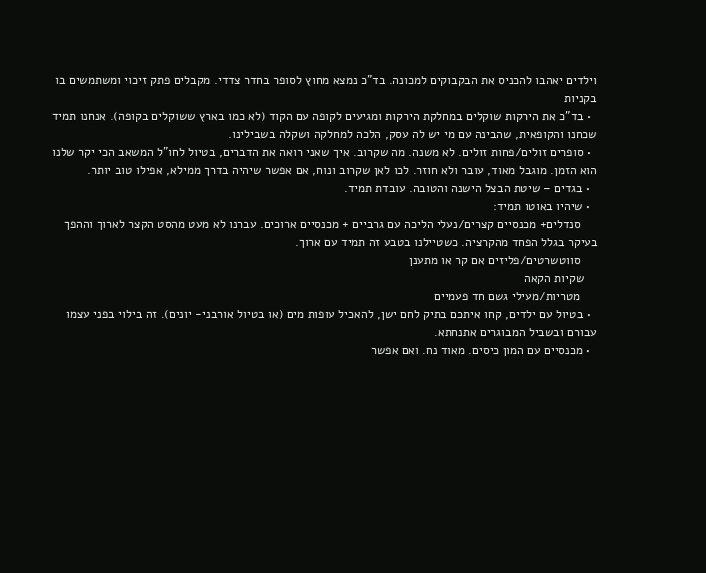וילדים יאהבו להכניס את הבקבוקים למכונה. בד"כ נמצא מחוץ לסופר בחדר צדדי. מקבלים פתק זיכוי ומשתמשים בו בקניות
  • בד"כ את הירקות שוקלים במחלקת הירקות ומגיעים לקופה עם הקוד (לא כמו בארץ ששוקלים בקופה). אנחנו תמיד שכחנו והקופאית, שהבינה עם מי יש לה עסק, הלכה למחלקה ושקלה בשבילינו.
  • סופרים זולים/פחות זולים. לא משנה. מה שקרוב. איך שאני רואה את הדברים, בטיול לחו"ל המשאב הכי יקר שלנו הוא הזמן. מוגבל מאוד, עובר ולא חוזר. לכו לאן שקרוב ונוח, אם אפשר שיהיה בדרך ממילא, אפילו טוב יותר.
  • בגדים – שיטת הבצל הישנה והטובה. עובדת תמיד.
  • שיהיו באוטו תמיד:
     סנדלים+ מכנסיים קצרים/נעלי הליכה עם גרביים + מכנסיים ארוכים. עברנו לא מעט מהסט הקצר לארוך וההפך בעיקר בגלל הפחד מהקרציה. כשטיילנו בטבע זה תמיד עם ארוך.
     סווטשרטים/פליזים אם קר או מתענן
    שקיות הקאה
     מטריות/מעילי גשם חד פעמיים
  • בטיול עם ילדים, קחו איתכם בתיק לחם ישן, להאכיל עופות מים (או בטיול אורבני- יונים). זה בילוי בפני עצמו עבורם ובשביל המבוגרים אתנחתא.
  • מכנסיים עם המון כיסים. מאוד נח. ואם אפשר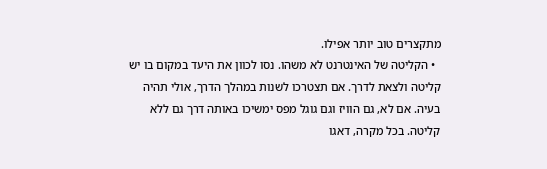מתקצרים טוב יותר אפילו.
  • הקליטה של האינטרנט לא משהו. נסו לכוון את היעד במקום בו יש קליטה ולצאת לדרך. אם תצטרכו לשנות במהלך הדרך, אולי תהיה בעיה. אם לא, גם הוויז וגם גוגל מפס ימשיכו באותה דרך גם ללא קליטה. בכל מקרה, דאגו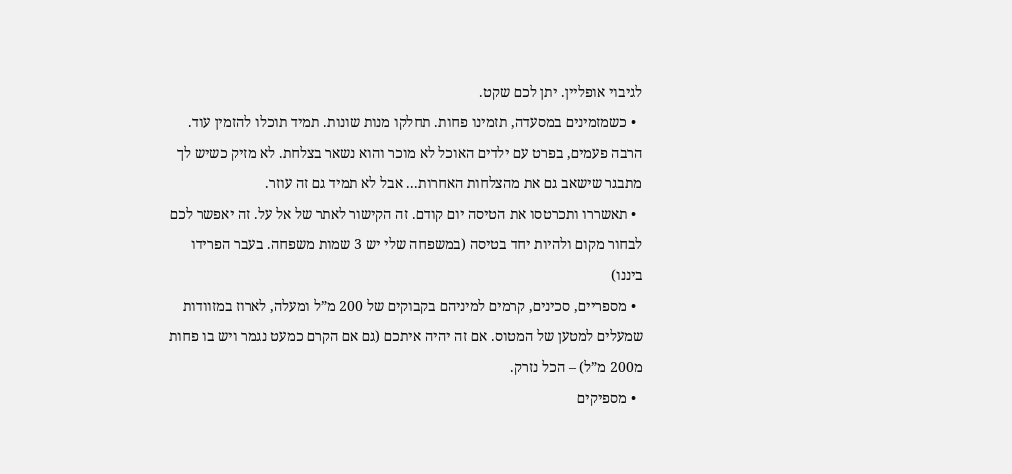לגיבוי אופליין. יתן לכם שקט.
  • כשמזמינים במסעדה, תזמינו פחות. תחלקו מנות שונות. תמיד תוכלו להזמין עוד. הרבה פעמים, בפרט עם ילדים האוכל לא מוכר והוא נשאר בצלחת. לא מזיק כשיש לך מתבגר שישאב גם את מהצלחות האחרות... אבל לא תמיד גם זה עוזר.
  • תאשררו ותכרטסו את הטיסה יום קודם. זה הקישור לאתר של אל על. זה יאפשר לכם לבחור מקום ולהיות יחד בטיסה (במשפחה שלי יש 3 שמות משפחה. בעבר הפרידו ביננו)
  • מספריים, סכינים, קרמים למיניהם בקבוקים של 200 מ”ל ומעלה, לארוז במזוודות שמעלים למטען של המטוס. אם זה יהיה איתכם (גם אם הקרם כמעט נגמר ויש בו פחות מ200 מ”ל) – הכל נזרק.
  • מספיקים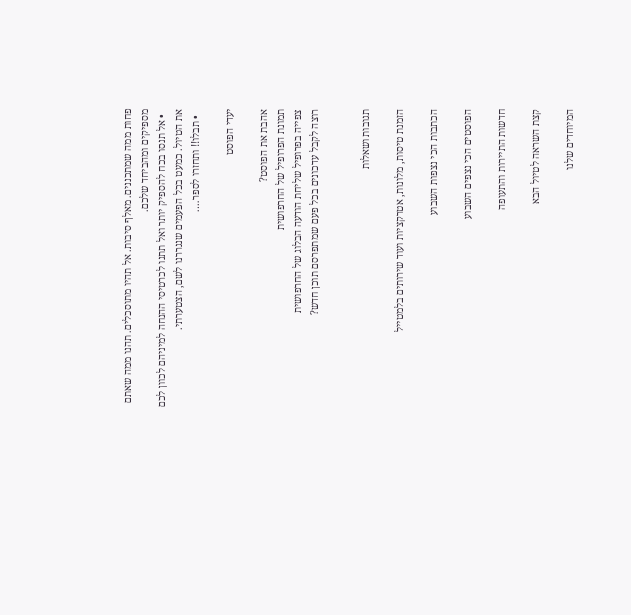פחות ממה שמתכננים. מאלף סיבות. אל תהיו מתוסכלים. תהנו ממה שאתם מספיקים ומהביחד שלכם.
  • אל תנסו בכח להספיק יותר ואל תתנו לכרטיסי ההנחה למיניהם לכוון לכם את הטיול. כמעט בכל הפעמים שנגררנו לשם, הצטערתי.
  • תבלו!! ותחזרו לספר….

יעדי הפוסט

אהבת את הפוסט?
תמונת הפרופיל של החרפושית
צפייה בפרופיל שליחת הודעה הבלוג של החרפושית
רוצה לקבל עדכונים בכל פעם שמתפרסם תוכן חדש?


תגובות ושאלות

הזמנת טיסות, מלונות, אטרקציות ועוד שירותים בלמטייל

הכתבות הכי נצפות השבוע

הפוסטים הכי נצפים השבוע

חדשות התיירות והתעופה

קצת השראה לטיול הבא

המיוחדים שלנו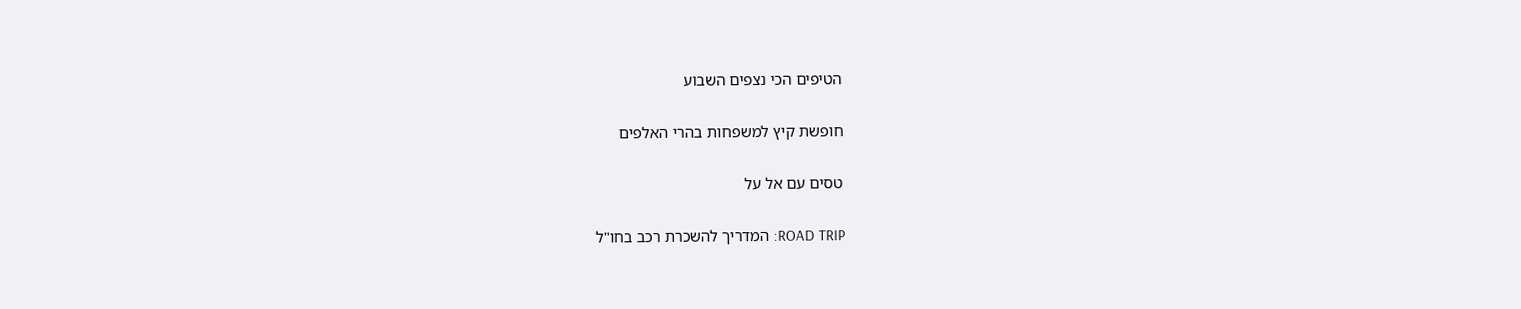הטיפים הכי נצפים השבוע

חופשת קיץ למשפחות בהרי האלפים

טסים עם אל על

ROAD TRIP: המדריך להשכרת רכב בחו"ל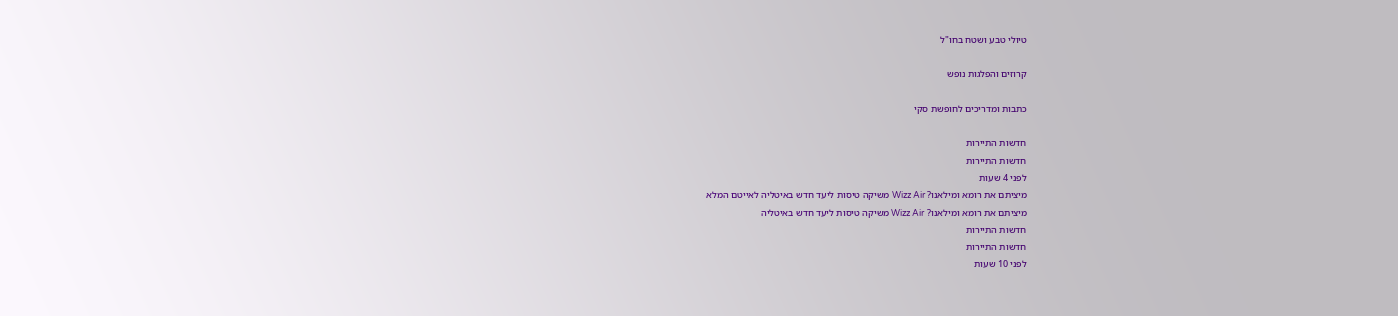טיולי טבע ושטח בחו"ל

קרוזים והפלגות נופש

כתבות ומדריכים לחופשת סקי

חדשות התיירות
חדשות התיירות
לפני 4 שעות
מיציתם את רומא ומילאנו? Wizz Air משיקה טיסות ליעד חדש באיטליה לאייטם המלא
מיציתם את רומא ומילאנו? Wizz Air משיקה טיסות ליעד חדש באיטליה
חדשות התיירות
חדשות התיירות
לפני 10 שעות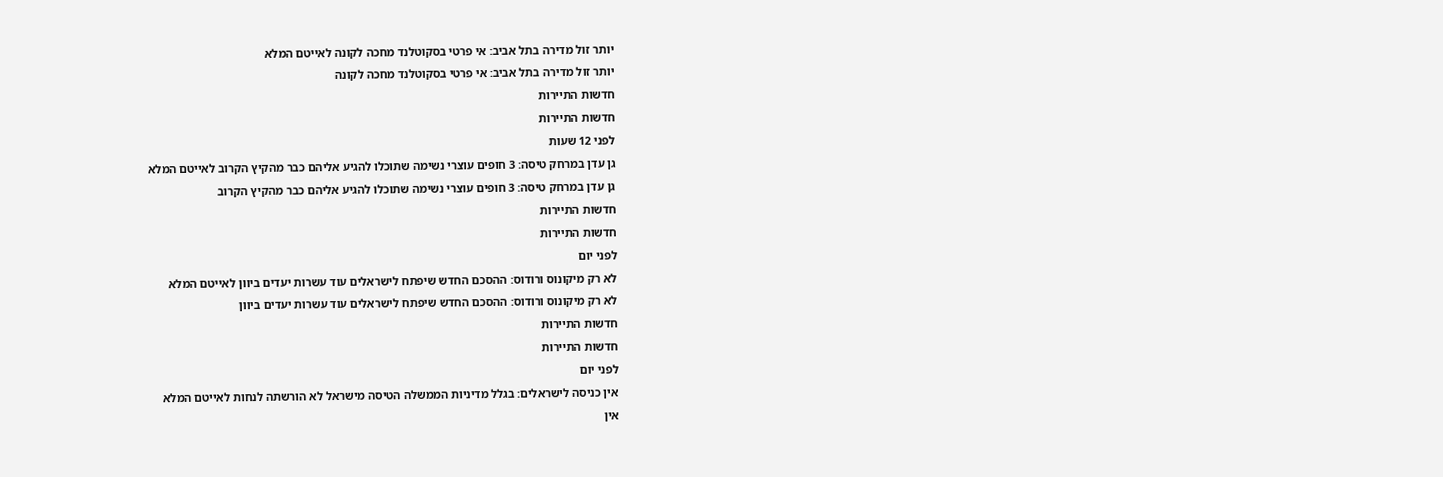יותר זול מדירה בתל אביב: אי פרטי בסקוטלנד מחכה לקונה לאייטם המלא
יותר זול מדירה בתל אביב: אי פרטי בסקוטלנד מחכה לקונה
חדשות התיירות
חדשות התיירות
לפני 12 שעות
גן עדן במרחק טיסה: 3 חופים עוצרי נשימה שתוכלו להגיע אליהם כבר מהקיץ הקרוב לאייטם המלא
גן עדן במרחק טיסה: 3 חופים עוצרי נשימה שתוכלו להגיע אליהם כבר מהקיץ הקרוב
חדשות התיירות
חדשות התיירות
לפני יום
לא רק מיקונוס ורודוס: ההסכם החדש שיפתח לישראלים עוד עשרות יעדים ביוון לאייטם המלא
לא רק מיקונוס ורודוס: ההסכם החדש שיפתח לישראלים עוד עשרות יעדים ביוון
חדשות התיירות
חדשות התיירות
לפני יום
אין כניסה לישראלים: בגלל מדיניות הממשלה הטיסה מישראל לא הורשתה לנחות לאייטם המלא
אין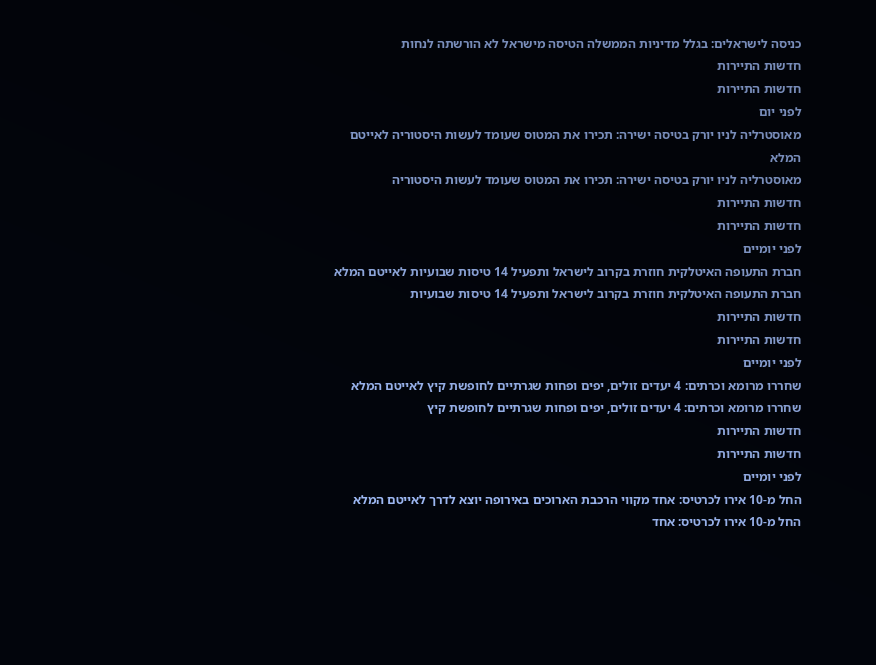כניסה לישראלים: בגלל מדיניות הממשלה הטיסה מישראל לא הורשתה לנחות
חדשות התיירות
חדשות התיירות
לפני יום
מאוסטרליה לניו יורק בטיסה ישירה: תכירו את המטוס שעומד לעשות היסטוריה לאייטם המלא
מאוסטרליה לניו יורק בטיסה ישירה: תכירו את המטוס שעומד לעשות היסטוריה
חדשות התיירות
חדשות התיירות
לפני יומיים
חברת התעופה האיטלקית חוזרת בקרוב לישראל ותפעיל 14 טיסות שבועיות לאייטם המלא
חברת התעופה האיטלקית חוזרת בקרוב לישראל ותפעיל 14 טיסות שבועיות
חדשות התיירות
חדשות התיירות
לפני יומיים
שחררו מרומא וכרתים: 4 יעדים זולים, יפים ופחות שגרתיים לחופשת קיץ לאייטם המלא
שחררו מרומא וכרתים: 4 יעדים זולים, יפים ופחות שגרתיים לחופשת קיץ
חדשות התיירות
חדשות התיירות
לפני יומיים
החל מ-10 אירו לכרטיס: אחד מקווי הרכבת הארוכים באירופה יוצא לדרך לאייטם המלא
החל מ-10 אירו לכרטיס: אחד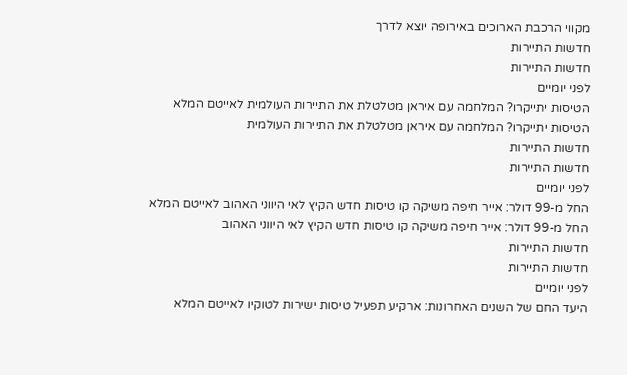מקווי הרכבת הארוכים באירופה יוצא לדרך
חדשות התיירות
חדשות התיירות
לפני יומיים
הטיסות יתייקרו? המלחמה עם איראן מטלטלת את התיירות העולמית לאייטם המלא
הטיסות יתייקרו? המלחמה עם איראן מטלטלת את התיירות העולמית
חדשות התיירות
חדשות התיירות
לפני יומיים
החל מ-99 דולר: אייר חיפה משיקה קו טיסות חדש הקיץ לאי היווני האהוב לאייטם המלא
החל מ-99 דולר: אייר חיפה משיקה קו טיסות חדש הקיץ לאי היווני האהוב
חדשות התיירות
חדשות התיירות
לפני יומיים
היעד החם של השנים האחרונות: ארקיע תפעיל טיסות ישירות לטוקיו לאייטם המלא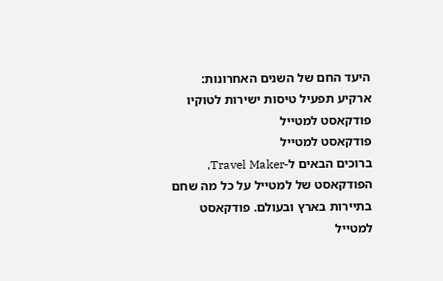היעד החם של השנים האחרונות: ארקיע תפעיל טיסות ישירות לטוקיו
פודקאסט למטייל
פודקאסט למטייל
ברוכים הבאים ל-Travel Maker, הפודקאסט של למטייל על כל מה שחם בתיירות בארץ ובעולם. פודקאסט למטייל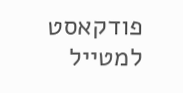פודקאסט למטייל